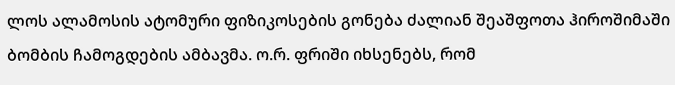ლოს ალამოსის ატომური ფიზიკოსების გონება ძალიან შეაშფოთა ჰიროშიმაში ბომბის ჩამოგდების ამბავმა. ო.რ. ფრიში იხსენებს, რომ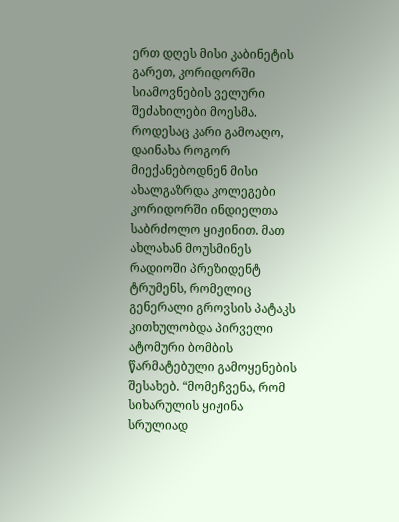ერთ დღეს მისი კაბინეტის გარეთ, კორიდორში სიამოვნების ველური შეძახილები მოესმა. როდესაც კარი გამოაღო, დაინახა როგორ მიექანებოდნენ მისი ახალგაზრდა კოლეგები კორიდორში ინდიელთა საბრძოლო ყიჟინით. მათ ახლახან მოუსმინეს რადიოში პრეზიდენტ ტრუმენს, რომელიც გენერალი გროვსის პატაკს კითხულობდა პირველი ატომური ბომბის წარმატებული გამოყენების შესახებ. “მომეჩვენა, რომ სიხარულის ყიჟინა სრულიად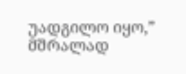უადგილო იყო,” მშრალად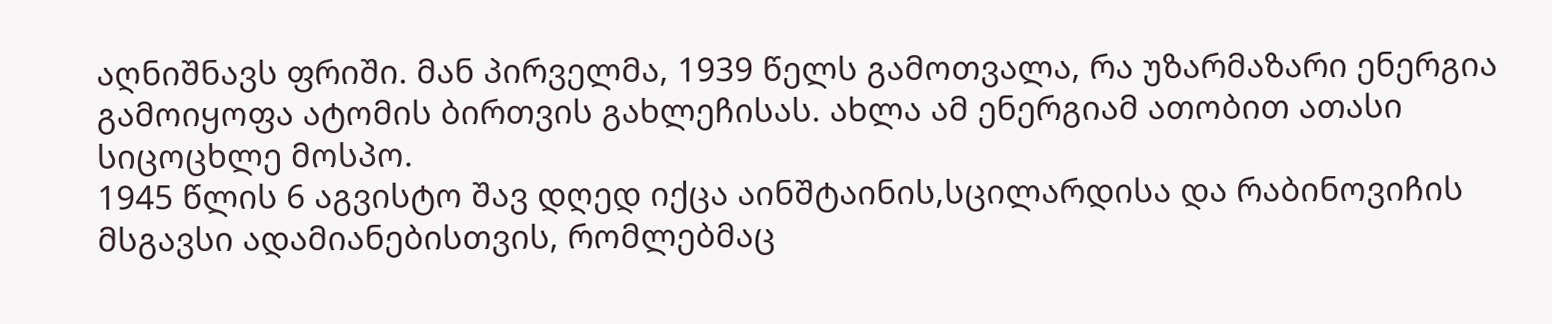აღნიშნავს ფრიში. მან პირველმა, 1939 წელს გამოთვალა, რა უზარმაზარი ენერგია გამოიყოფა ატომის ბირთვის გახლეჩისას. ახლა ამ ენერგიამ ათობით ათასი სიცოცხლე მოსპო.
1945 წლის 6 აგვისტო შავ დღედ იქცა აინშტაინის,სცილარდისა და რაბინოვიჩის მსგავსი ადამიანებისთვის, რომლებმაც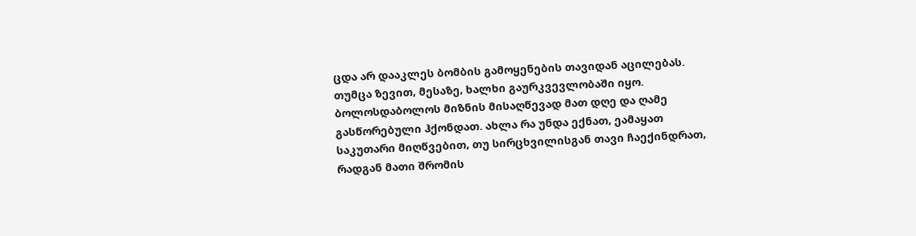ცდა არ დააკლეს ბომბის გამოყენების თავიდან აცილებას. თუმცა ზევით, მესაზე, ხალხი გაურკვევლობაში იყო. ბოლოსდაბოლოს მიზნის მისაღწევად მათ დღე და ღამე გასწორებული ჰქონდათ. ახლა რა უნდა ექნათ, ეამაყათ საკუთარი მიღწვებით, თუ სირცხვილისგან თავი ჩაექინდრათ, რადგან მათი შრომის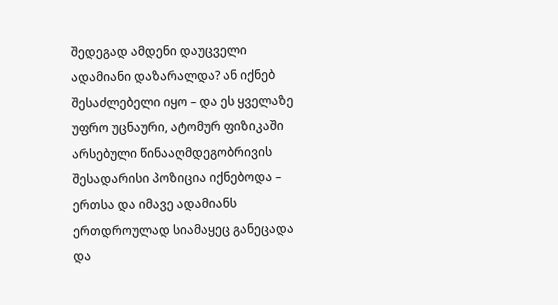შედეგად ამდენი დაუცველი ადამიანი დაზარალდა? ან იქნებ შესაძლებელი იყო – და ეს ყველაზე უფრო უცნაური, ატომურ ფიზიკაში არსებული წინააღმდეგობრივის შესადარისი პოზიცია იქნებოდა – ერთსა და იმავე ადამიანს ერთდროულად სიამაყეც განეცადა და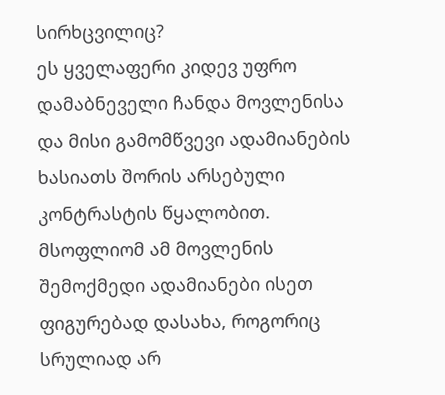სირხცვილიც?
ეს ყველაფერი კიდევ უფრო დამაბნეველი ჩანდა მოვლენისა და მისი გამომწვევი ადამიანების ხასიათს შორის არსებული კონტრასტის წყალობით. მსოფლიომ ამ მოვლენის შემოქმედი ადამიანები ისეთ ფიგურებად დასახა, როგორიც სრულიად არ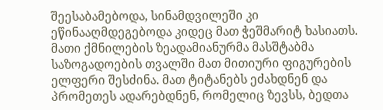შეესაბამებოდა, სინამდვილეში კი ეწინააღმდეგებოდა კიდეც მათ ჭეშმარიტ ხასიათს. მათი ქმნილების ზეადამიანურმა მასშტაბმა საზოგადოების თვალში მათ მითიური ფიგურების ელფერი შესძინა. მათ ტიტანებს ეძახდნენ და პრომეთეს ადარებდნენ, რომელიც ზევსს, ბედთა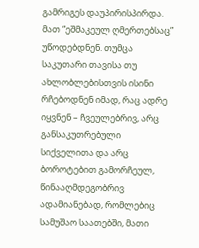გამრიგეს დაუპირისპირდა. მათ “ეშმაკეულ ღმერთებსაც” უწოდებდნენ. თუმცა საკუთარი თავისა თუ ახლობლებისთვის ისინი რჩებოდნენ იმად, რაც ადრე იყვნენ – ჩვეულებრივ, არც განსაკუთრებული სიქველითა და არც ბოროტებით გამორჩეულ, წინააღმდეგობრივ ადამიანებად, რომლებიც სამუშაო საათებში, მათი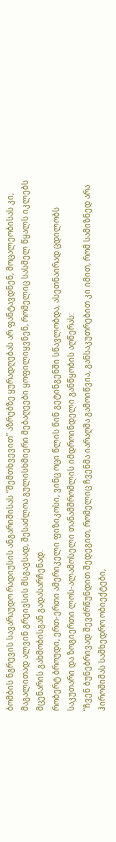ბომბის ნგრევის სავარაუდო რადიუსის ანგარიშისას “შემთხვევით” აზრებზე ყურადღებას არ ფანტავდნენ, მოცალეობისას კი, მაგალითად ალვინ გრეივსის მსგავსად, შესაძლოა გულისხმიერი მებაღეები ყოფილიყვნენ, რომელიც სასმელ წყალს იკლებს მცენარის გახმობისგან გადასარჩენად.
რობერტ ბროუდი, ერთ-ერთი ამერიკელი ფიზიკოსი, ვინც ოცი წლის წინ გეტინგენში სწავლობდა, ასეთნაირად ცდილობს საკუთარი და ზოგიერთი ლოს-ალამოსელი თანამშრომლის იმდროინდელი განწყობის აღწერას:
“ჩვენ ბუნებრივად შევძრწუნდით შედეგით, რომელიც ჩვენმა იარაღმა გამოიწვია, განსაკუთრებით კი იმით, რომ სამიზნედ არა ჰიროშიმას სამხედრო ობიექტები,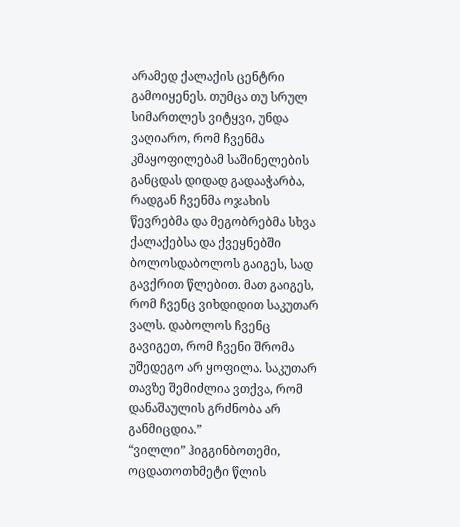არამედ ქალაქის ცენტრი გამოიყენეს. თუმცა თუ სრულ სიმართლეს ვიტყვი, უნდა ვაღიარო, რომ ჩვენმა კმაყოფილებამ საშინელების განცდას დიდად გადააჭარბა, რადგან ჩვენმა ოჯახის წევრებმა და მეგობრებმა სხვა ქალაქებსა და ქვეყნებში ბოლოსდაბოლოს გაიგეს, სად გავქრით წლებით. მათ გაიგეს, რომ ჩვენც ვიხდიდით საკუთარ ვალს. დაბოლოს ჩვენც გავიგეთ, რომ ჩვენი შრომა უშედეგო არ ყოფილა. საკუთარ თავზე შემიძლია ვთქვა, რომ დანაშაულის გრძნობა არ განმიცდია.”
“ვილლი” ჰიგგინბოთემი, ოცდათოთხმეტი წლის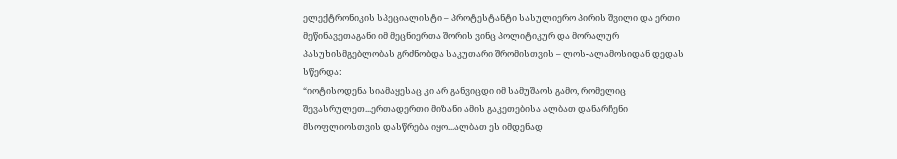ელექტრონიკის სპეციალისტი – პროტესტანტი სასულიერო პირის შვილი და ერთი მეწინავეთაგანი იმ მეცნიერთა შორის ვინც პოლიტიკურ და მორალურ პასუხისმგებლობას გრძნობდა საკუთარი შრომისთვის – ლოს-ალამოსიდან დედას სწერდა:
“იოტისოდენა სიამაყესაც კი არ განვიცდი იმ სამუშაოს გამო, რომელიც შევასრულეთ...ერთადერთი მიზანი ამის გაკეთებისა ალბათ დანარჩენი მსოფლიოსთვის დასწრება იყო...ალბათ ეს იმდენად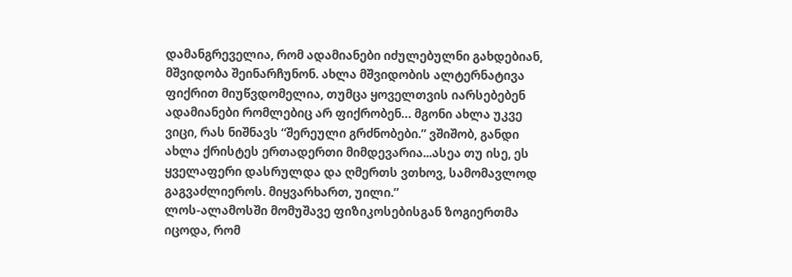დამანგრეველია, რომ ადამიანები იძულებულნი გახდებიან, მშვიდობა შეინარჩუნონ. ახლა მშვიდობის ალტერნატივა ფიქრით მიუწვდომელია, თუმცა ყოველთვის იარსებებენ ადამიანები რომლებიც არ ფიქრობენ… მგონი ახლა უკვე ვიცი, რას ნიშნავს “შერეული გრძნობები.” ვშიშობ, განდი ახლა ქრისტეს ერთადერთი მიმდევარია...ასეა თუ ისე, ეს ყველაფერი დასრულდა და ღმერთს ვთხოვ, სამომავლოდ გაგვაძლიეროს. მიყვარხართ, უილი.”
ლოს-ალამოსში მომუშავე ფიზიკოსებისგან ზოგიერთმა იცოდა, რომ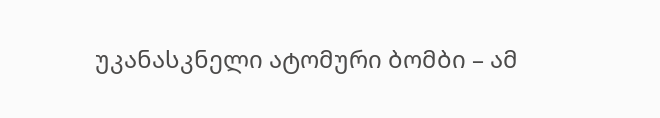უკანასკნელი ატომური ბომბი – ამ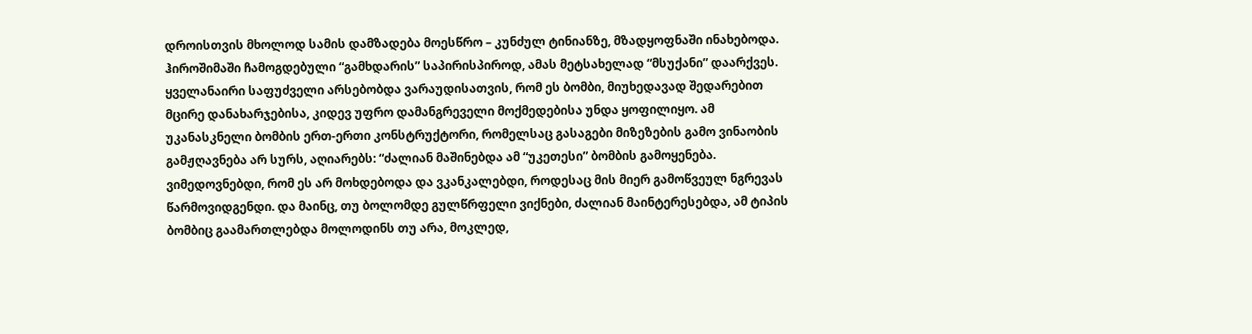დროისთვის მხოლოდ სამის დამზადება მოესწრო – კუნძულ ტინიანზე, მზადყოფნაში ინახებოდა. ჰიროშიმაში ჩამოგდებული “გამხდარის” საპირისპიროდ, ამას მეტსახელად “მსუქანი” დაარქვეს. ყველანაირი საფუძველი არსებობდა ვარაუდისათვის, რომ ეს ბომბი, მიუხედავად შედარებით მცირე დანახარჯებისა, კიდევ უფრო დამანგრეველი მოქმედებისა უნდა ყოფილიყო. ამ უკანასკნელი ბომბის ერთ-ერთი კონსტრუქტორი, რომელსაც გასაგები მიზეზების გამო ვინაობის გამჟღავნება არ სურს, აღიარებს: “ძალიან მაშინებდა ამ “უკეთესი” ბომბის გამოყენება. ვიმედოვნებდი, რომ ეს არ მოხდებოდა და ვკანკალებდი, როდესაც მის მიერ გამოწვეულ ნგრევას წარმოვიდგენდი. და მაინც, თუ ბოლომდე გულწრფელი ვიქნები, ძალიან მაინტერესებდა, ამ ტიპის ბომბიც გაამართლებდა მოლოდინს თუ არა, მოკლედ,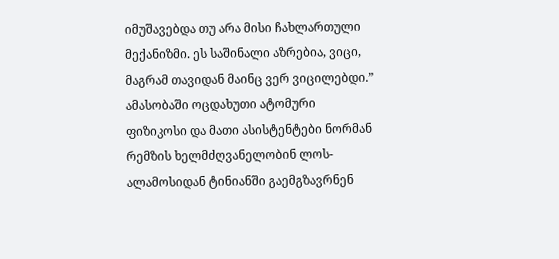იმუშავებდა თუ არა მისი ჩახლართული მექანიზმი. ეს საშინალი აზრებია, ვიცი, მაგრამ თავიდან მაინც ვერ ვიცილებდი.”
ამასობაში ოცდახუთი ატომური ფიზიკოსი და მათი ასისტენტები ნორმან რემზის ხელმძღვანელობინ ლოს-ალამოსიდან ტინიანში გაემგზავრნენ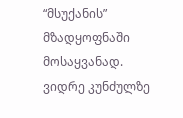“მსუქანის” მზადყოფნაში მოსაყვანად.
ვიდრე კუნძულზე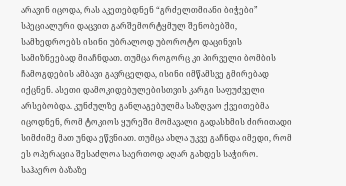არავინ იცოდა, რას აკეთებდნენ “გრძელთმიანი ბიჭები” სპეციალური დაცვით გარშემორტყმულ შენობებში, სამხედროებს ისინი უბრალოდ უბოროტო დაცინვის სამიზნეებად მიაჩნდათ. თუმცა როგორც კი პირველი ბომბის ჩამოგდების ამბავი გავრცელდა, ისინი იმწამსვე გმირებად იქცნენ. ასეთი დამოკიდებულებისთვის კარგი საფუძველი არსებობდა. კუნძულზე განლაგებულმა საზღვაო ქვეითებმა იცოდნენ, რომ ტოკიოს ყურეში მომავალი გადასხმის ძირითადი სიმძიმე მათ უნდა ეწვნიათ. თუმცა ახლა უკვე გაჩნდა იმედი, რომ ეს ოპერაცია შესაძლოა საერთოდ აღარ გახდეს საჭირო. საჰაერო ბაზაზე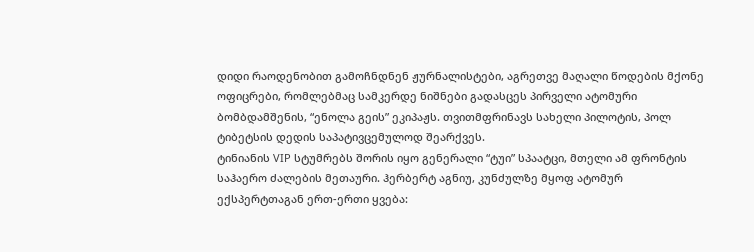დიდი რაოდენობით გამოჩნდნენ ჟურნალისტები, აგრეთვე მაღალი წოდების მქონე ოფიცრები, რომლებმაც სამკერდე ნიშნები გადასცეს პირველი ატომური ბომბდამშენის, “ენოლა გეის” ეკიპაჟს. თვითმფრინავს სახელი პილოტის, პოლ ტიბეტსის დედის საპატივცემულოდ შეარქვეს.
ტინიანის VIP სტუმრებს შორის იყო გენერალი “ტუი” სპაატცი, მთელი ამ ფრონტის საჰაერო ძალების მეთაური. ჰერბერტ აგნიუ, კუნძულზე მყოფ ატომურ ექსპერტთაგან ერთ-ერთი ყვება: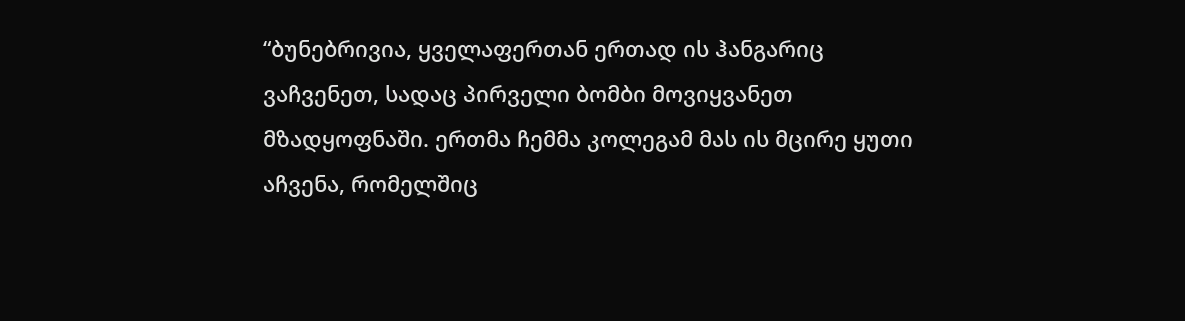“ბუნებრივია, ყველაფერთან ერთად ის ჰანგარიც ვაჩვენეთ, სადაც პირველი ბომბი მოვიყვანეთ მზადყოფნაში. ერთმა ჩემმა კოლეგამ მას ის მცირე ყუთი აჩვენა, რომელშიც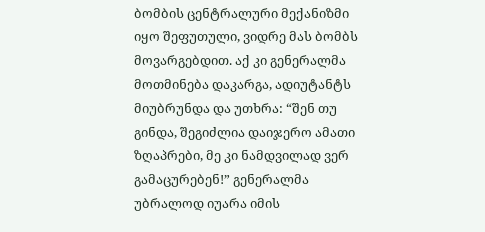ბომბის ცენტრალური მექანიზმი იყო შეფუთული, ვიდრე მას ბომბს მოვარგებდით. აქ კი გენერალმა მოთმინება დაკარგა, ადიუტანტს მიუბრუნდა და უთხრა: “შენ თუ გინდა, შეგიძლია დაიჯერო ამათი ზღაპრები, მე კი ნამდვილად ვერ გამაცურებენ!” გენერალმა უბრალოდ იუარა იმის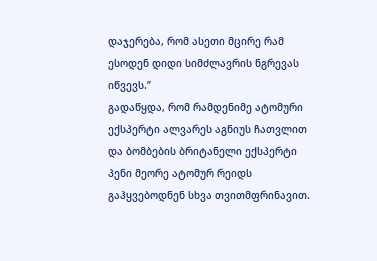დაჯერება, რომ ასეთი მცირე რამ ესოდენ დიდი სიმძლავრის ნგრევას იწვევს.”
გადაწყდა, რომ რამდენიმე ატომური ექსპერტი ალვარეს აგნიუს ჩათვლით და ბომბების ბრიტანელი ექსპერტი პენი მეორე ატომურ რეიდს გაჰყვებოდნენ სხვა თვითმფრინავით.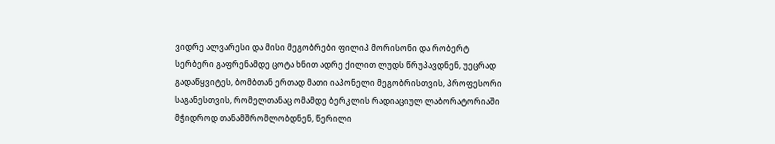ვიდრე ალვარესი და მისი მეგობრები ფილიპ მორისონი და რობერტ სერბერი გაფრენამდე ცოტა ხნით ადრე ქილით ლუდს წრუპავდნენ, უეცრად გადაწყვიტეს, ბომბთან ერთად მათი იაპონელი მეგობრისთვის, პროფესორი საგანესთვის, რომელთანაც ომამდე ბერკლის რადიაციულ ლაბორატორიაში მჭიდროდ თანამშრომლობდნენ, წერილი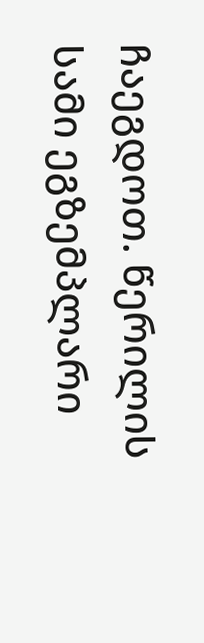ჩაეგდოთ. წერილის სამი ეგზემპლარი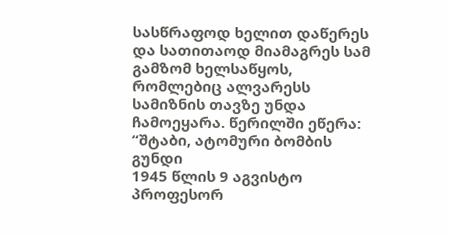სასწრაფოდ ხელით დაწერეს და სათითაოდ მიამაგრეს სამ გამზომ ხელსაწყოს, რომლებიც ალვარესს სამიზნის თავზე უნდა ჩამოეყარა. წერილში ეწერა:
“შტაბი, ატომური ბომბის გუნდი
1945 წლის 9 აგვისტო
პროფესორ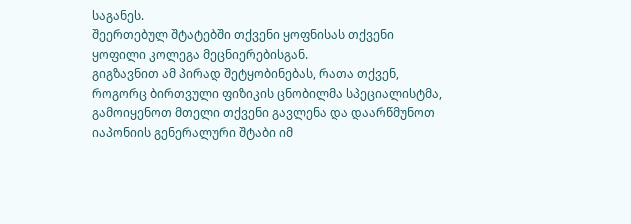საგანეს.
შეერთებულ შტატებში თქვენი ყოფნისას თქვენი ყოფილი კოლეგა მეცნიერებისგან.
გიგზავნით ამ პირად შეტყობინებას, რათა თქვენ, როგორც ბირთვული ფიზიკის ცნობილმა სპეციალისტმა, გამოიყენოთ მთელი თქვენი გავლენა და დაარწმუნოთ იაპონიის გენერალური შტაბი იმ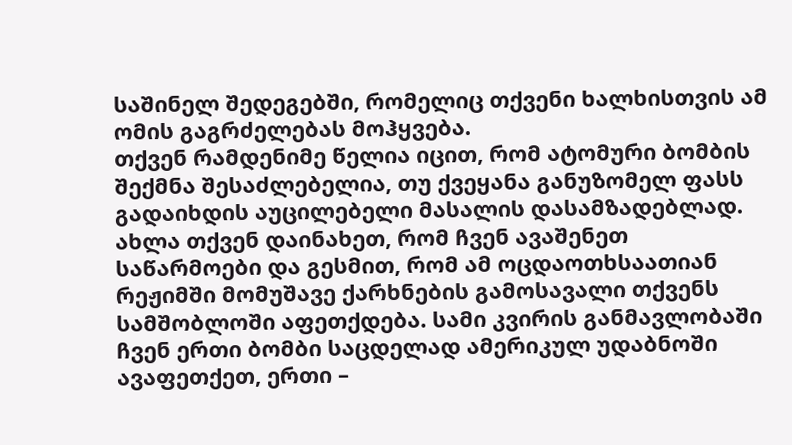საშინელ შედეგებში, რომელიც თქვენი ხალხისთვის ამ ომის გაგრძელებას მოჰყვება.
თქვენ რამდენიმე წელია იცით, რომ ატომური ბომბის შექმნა შესაძლებელია, თუ ქვეყანა განუზომელ ფასს გადაიხდის აუცილებელი მასალის დასამზადებლად. ახლა თქვენ დაინახეთ, რომ ჩვენ ავაშენეთ საწარმოები და გესმით, რომ ამ ოცდაოთხსაათიან რეჟიმში მომუშავე ქარხნების გამოსავალი თქვენს სამშობლოში აფეთქდება. სამი კვირის განმავლობაში ჩვენ ერთი ბომბი საცდელად ამერიკულ უდაბნოში ავაფეთქეთ, ერთი –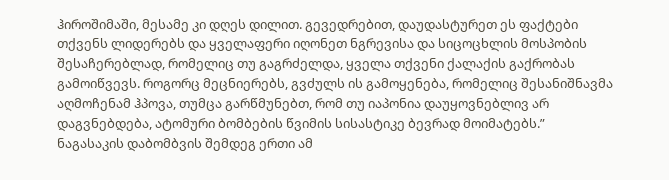ჰიროშიმაში, მესამე კი დღეს დილით. გევედრებით, დაუდასტურეთ ეს ფაქტები თქვენს ლიდერებს და ყველაფერი იღონეთ ნგრევისა და სიცოცხლის მოსპობის შესაჩერებლად, რომელიც თუ გაგრძელდა, ყველა თქვენი ქალაქის გაქრობას გამოიწვევს. როგორც მეცნიერებს, გვძულს ის გამოყენება, რომელიც შესანიშნავმა აღმოჩენამ ჰპოვა, თუმცა გარწმუნებთ, რომ თუ იაპონია დაუყოვნებლივ არ დაგვნებდება, ატომური ბომბების წვიმის სისასტიკე ბევრად მოიმატებს.”
ნაგასაკის დაბომბვის შემდეგ ერთი ამ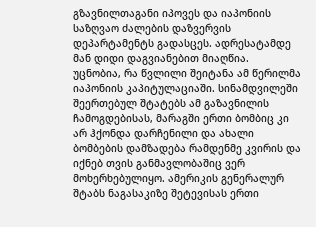გზავნილთაგანი იპოვეს და იაპონიის საზღვაო ძალების დაზვერვის დეპარტამენტს გადასცეს. ადრესატამდე მან დიდი დაგვიანებით მიაღწია.
უცნობია, რა წვლილი შეიტანა ამ წერილმა იაპონიის კაპიტულაციაში. სინამდვილეში შეერთებულ შტატებს ამ გაზავნილის ჩამოგდებისას, მარაგში ერთი ბომბიც კი არ ჰქონდა დარჩენილი და ახალი ბომბების დამზადება რამდენმე კვირის და იქნებ თვის განმავლობაშიც ვერ მოხერხებულიყო. ამერიკის გენერალურ შტაბს ნაგასაკიზე შეტევისას ერთი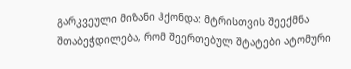გარკვეული მიზანი ჰქონდა: მტრისთვის შეექმნა შთაბეჭდილება, რომ შეერთებულ შტატები ატომური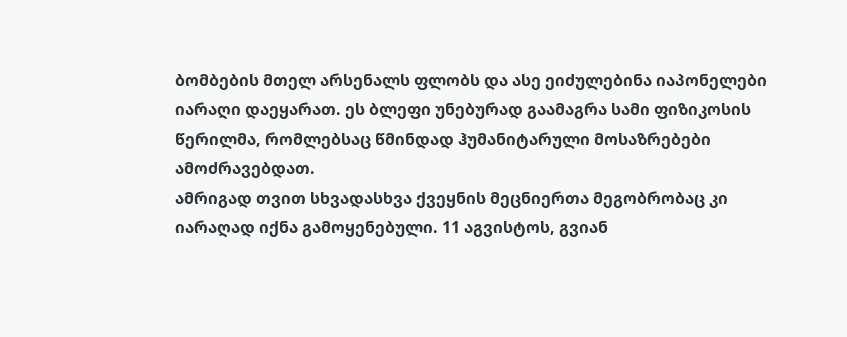ბომბების მთელ არსენალს ფლობს და ასე ეიძულებინა იაპონელები იარაღი დაეყარათ. ეს ბლეფი უნებურად გაამაგრა სამი ფიზიკოსის წერილმა, რომლებსაც წმინდად ჰუმანიტარული მოსაზრებები ამოძრავებდათ.
ამრიგად თვით სხვადასხვა ქვეყნის მეცნიერთა მეგობრობაც კი იარაღად იქნა გამოყენებული. 11 აგვისტოს, გვიან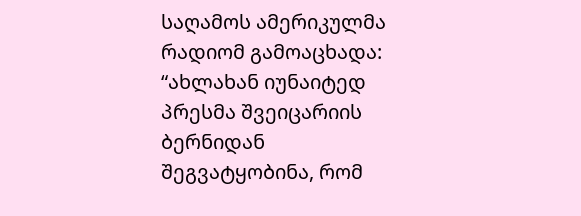საღამოს ამერიკულმა რადიომ გამოაცხადა: “ახლახან იუნაიტედ პრესმა შვეიცარიის ბერნიდან შეგვატყობინა, რომ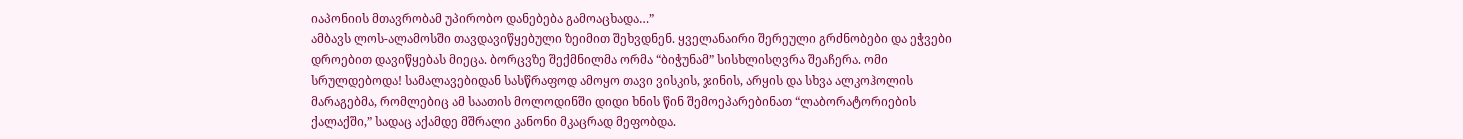იაპონიის მთავრობამ უპირობო დანებება გამოაცხადა…”
ამბავს ლოს-ალამოსში თავდავიწყებული ზეიმით შეხვდნენ. ყველანაირი შერეული გრძნობები და ეჭვები დროებით დავიწყებას მიეცა. ბორცვზე შექმნილმა ორმა “ბიჭუნამ” სისხლისღვრა შეაჩერა. ომი სრულდებოდა! სამალავებიდან სასწრაფოდ ამოყო თავი ვისკის, ჯინის, არყის და სხვა ალკოჰოლის მარაგებმა, რომლებიც ამ საათის მოლოდინში დიდი ხნის წინ შემოეპარებინათ “ლაბორატორიების ქალაქში,” სადაც აქამდე მშრალი კანონი მკაცრად მეფობდა.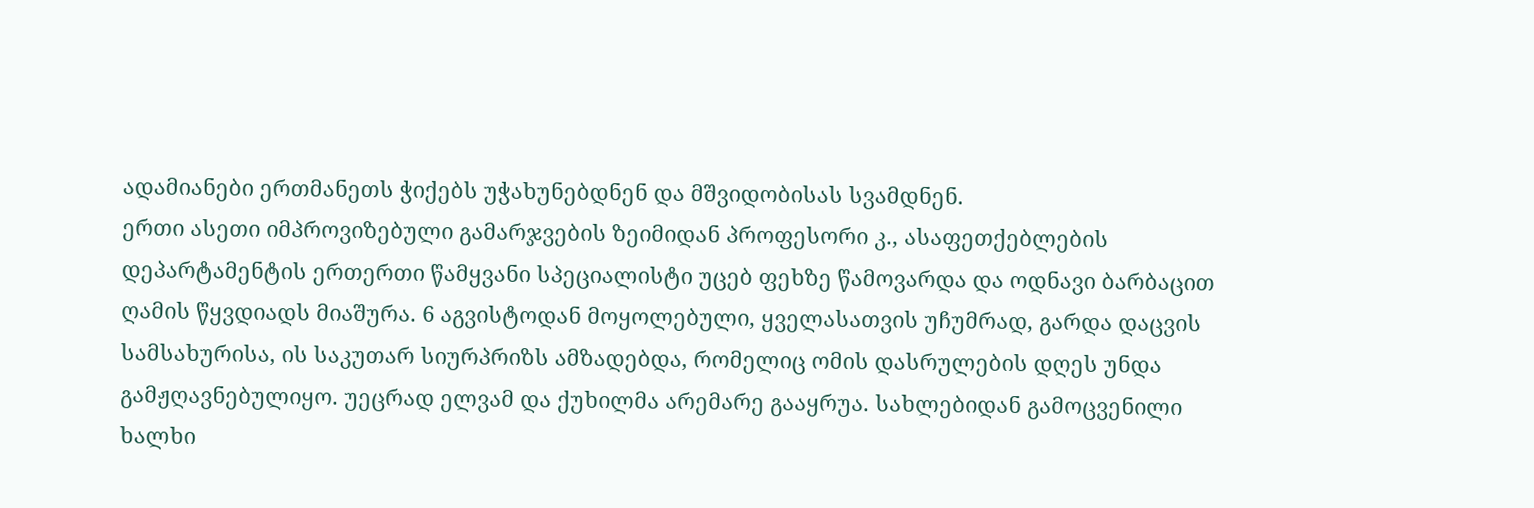ადამიანები ერთმანეთს ჭიქებს უჭახუნებდნენ და მშვიდობისას სვამდნენ.
ერთი ასეთი იმპროვიზებული გამარჯვების ზეიმიდან პროფესორი კ., ასაფეთქებლების დეპარტამენტის ერთერთი წამყვანი სპეციალისტი უცებ ფეხზე წამოვარდა და ოდნავი ბარბაცით ღამის წყვდიადს მიაშურა. 6 აგვისტოდან მოყოლებული, ყველასათვის უჩუმრად, გარდა დაცვის სამსახურისა, ის საკუთარ სიურპრიზს ამზადებდა, რომელიც ომის დასრულების დღეს უნდა გამჟღავნებულიყო. უეცრად ელვამ და ქუხილმა არემარე გააყრუა. სახლებიდან გამოცვენილი ხალხი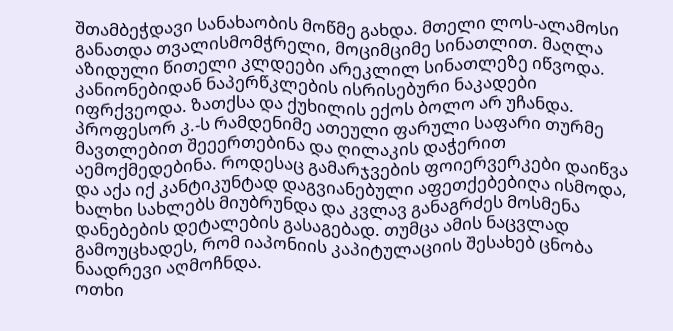შთამბეჭდავი სანახაობის მოწმე გახდა. მთელი ლოს-ალამოსი განათდა თვალისმომჭრელი, მოციმციმე სინათლით. მაღლა აზიდული წითელი კლდეები არეკლილ სინათლეზე იწვოდა. კანიონებიდან ნაპერწკლების ისრისებური ნაკადები იფრქვეოდა. ზათქსა და ქუხილის ექოს ბოლო არ უჩანდა. პროფესორ კ.-ს რამდენიმე ათეული ფარული საფარი თურმე მავთლებით შეეერთებინა და ღილაკის დაჭერით აემოქმედებინა. როდესაც გამარჯვების ფოიერვერკები დაიწვა და აქა იქ კანტიკუნტად დაგვიანებული აფეთქებებიღა ისმოდა, ხალხი სახლებს მიუბრუნდა და კვლავ განაგრძეს მოსმენა დანებების დეტალების გასაგებად. თუმცა ამის ნაცვლად გამოუცხადეს, რომ იაპონიის კაპიტულაციის შესახებ ცნობა ნაადრევი აღმოჩნდა.
ოთხი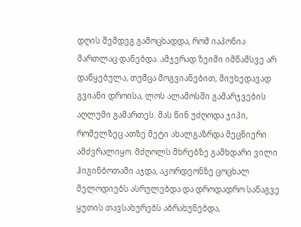დღის შემდეგ გამოცხადდა, რომ იაპონია მართლაც დანებდა. ამჯერად ზეიმი იმწამსვე არ დაწყებულა, თუმცა მოგვიანებით, მიუხედავად გვიანი დროისა, ლოს ალამოსში გამარჯვების აღლუმი გამართეს. მას წინ უძღოდა ჯიპი, რომელზეც ათზე მეტი ახალგაზრდა მეცნიერი ამძვრალიყო. მძღოლს მხრებზე გამხდარი ვილი ჰიგინბოთამი აჯდა, აკორდეონზე ცოცხალ მელოდიებს ასრულებდა და დროდადრო სანაგვე ყუთის თავსახურებს აბრახუნებდა,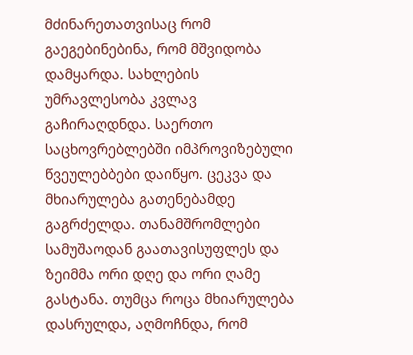მძინარეთათვისაც რომ გაეგებინებინა, რომ მშვიდობა დამყარდა. სახლების უმრავლესობა კვლავ გაჩირაღდნდა. საერთო საცხოვრებლებში იმპროვიზებული წვეულებბები დაიწყო. ცეკვა და მხიარულება გათენებამდე გაგრძელდა. თანამშრომლები სამუშაოდან გაათავისუფლეს და ზეიმმა ორი დღე და ორი ღამე გასტანა. თუმცა როცა მხიარულება დასრულდა, აღმოჩნდა, რომ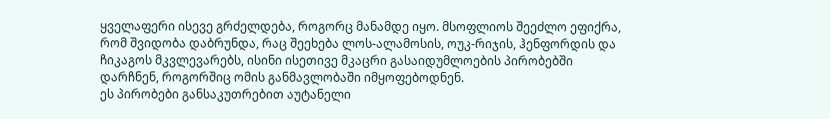ყველაფერი ისევე გრძელდება, როგორც მანამდე იყო. მსოფლიოს შეეძლო ეფიქრა, რომ შვიდობა დაბრუნდა, რაც შეეხება ლოს-ალამოსის, ოუკ-რიჯის, ჰენფორდის და ჩიკაგოს მკვლევარებს, ისინი ისეთივე მკაცრი გასაიდუმლოების პირობებში დარჩნენ, როგორშიც ომის განმავლობაში იმყოფებოდნენ.
ეს პირობები განსაკუთრებით აუტანელი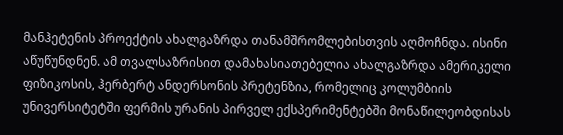მანჰეტენის პროექტის ახალგაზრდა თანამშრომლებისთვის აღმოჩნდა. ისინი აწუწუნდნენ. ამ თვალსაზრისით დამახასიათებელია ახალგაზრდა ამერიკელი ფიზიკოსის, ჰერბერტ ანდერსონის პრეტენზია, რომელიც კოლუმბიის უნივერსიტეტში ფერმის ურანის პირველ ექსპერიმენტებში მონაწილეობდისას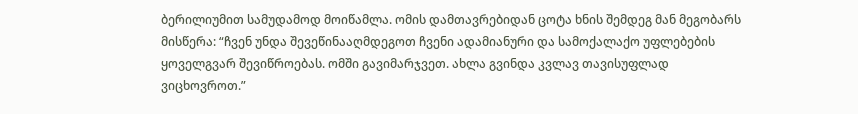ბერილიუმით სამუდამოდ მოიწამლა. ომის დამთავრებიდან ცოტა ხნის შემდეგ მან მეგობარს მისწერა: “ჩვენ უნდა შევეწინააღმდეგოთ ჩვენი ადამიანური და სამოქალაქო უფლებების ყოველგვარ შევიწროებას. ომში გავიმარჯვეთ. ახლა გვინდა კვლავ თავისუფლად ვიცხოვროთ.”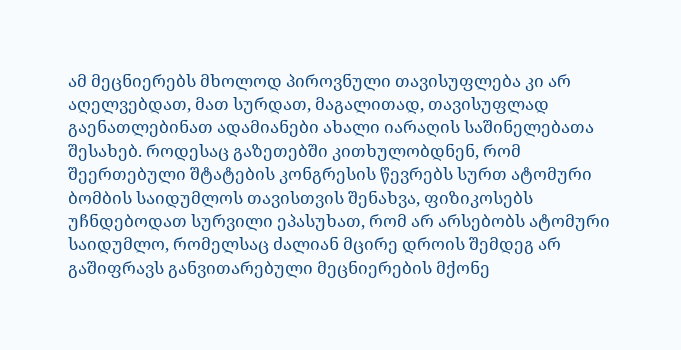ამ მეცნიერებს მხოლოდ პიროვნული თავისუფლება კი არ აღელვებდათ, მათ სურდათ, მაგალითად, თავისუფლად გაენათლებინათ ადამიანები ახალი იარაღის საშინელებათა შესახებ. როდესაც გაზეთებში კითხულობდნენ, რომ შეერთებული შტატების კონგრესის წევრებს სურთ ატომური ბომბის საიდუმლოს თავისთვის შენახვა, ფიზიკოსებს უჩნდებოდათ სურვილი ეპასუხათ, რომ არ არსებობს ატომური საიდუმლო, რომელსაც ძალიან მცირე დროის შემდეგ არ გაშიფრავს განვითარებული მეცნიერების მქონე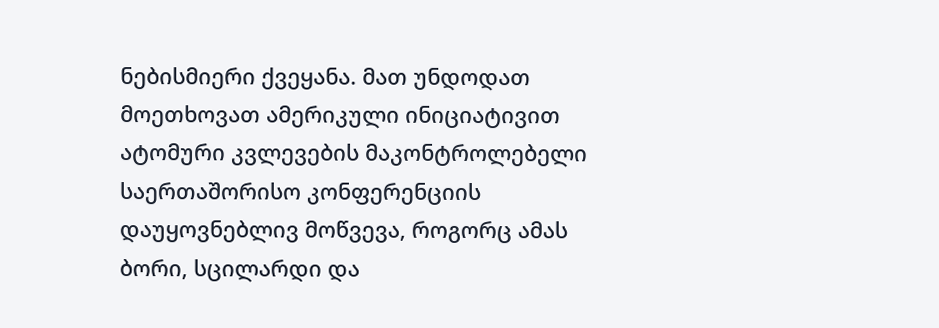ნებისმიერი ქვეყანა. მათ უნდოდათ მოეთხოვათ ამერიკული ინიციატივით ატომური კვლევების მაკონტროლებელი საერთაშორისო კონფერენციის დაუყოვნებლივ მოწვევა, როგორც ამას ბორი, სცილარდი და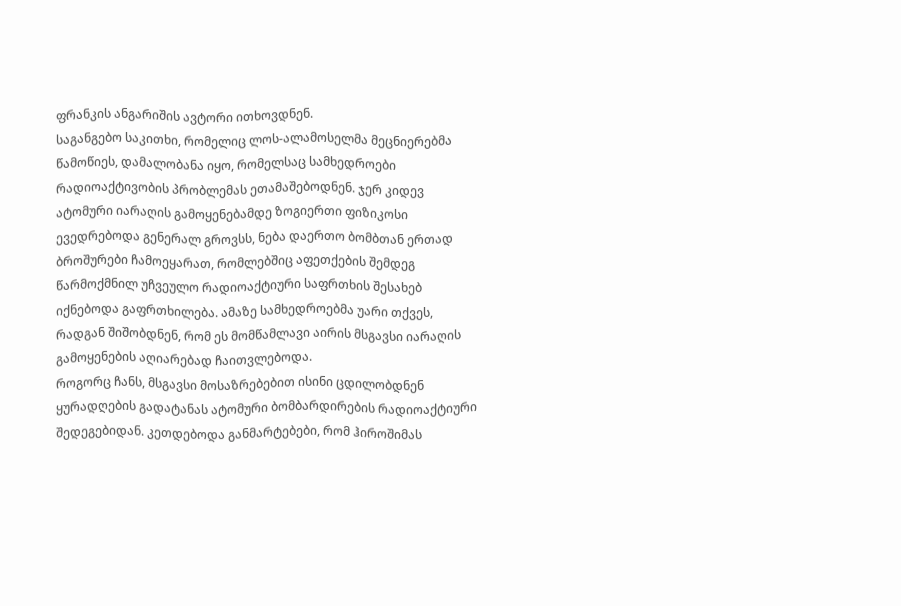ფრანკის ანგარიშის ავტორი ითხოვდნენ.
საგანგებო საკითხი, რომელიც ლოს-ალამოსელმა მეცნიერებმა წამოწიეს, დამალობანა იყო, რომელსაც სამხედროები რადიოაქტივობის პრობლემას ეთამაშებოდნენ. ჯერ კიდევ ატომური იარაღის გამოყენებამდე ზოგიერთი ფიზიკოსი ევედრებოდა გენერალ გროვსს, ნება დაერთო ბომბთან ერთად ბროშურები ჩამოეყარათ, რომლებშიც აფეთქების შემდეგ წარმოქმნილ უჩვეულო რადიოაქტიური საფრთხის შესახებ იქნებოდა გაფრთხილება. ამაზე სამხედროებმა უარი თქვეს, რადგან შიშობდნენ, რომ ეს მომწამლავი აირის მსგავსი იარაღის გამოყენების აღიარებად ჩაითვლებოდა.
როგორც ჩანს, მსგავსი მოსაზრებებით ისინი ცდილობდნენ ყურადღების გადატანას ატომური ბომბარდირების რადიოაქტიური შედეგებიდან. კეთდებოდა განმარტებები, რომ ჰიროშიმას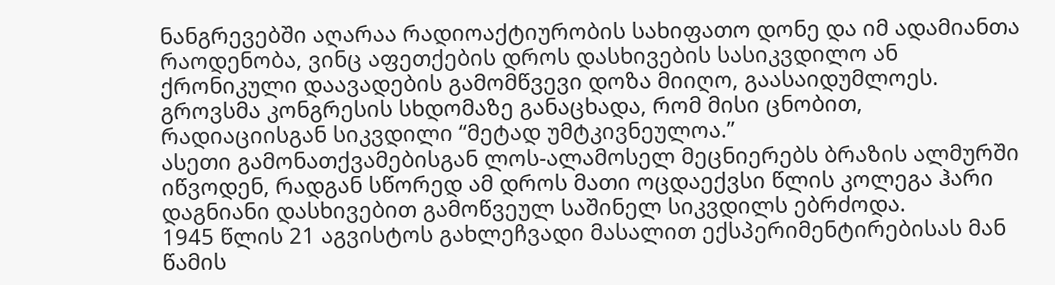ნანგრევებში აღარაა რადიოაქტიურობის სახიფათო დონე და იმ ადამიანთა რაოდენობა, ვინც აფეთქების დროს დასხივების სასიკვდილო ან ქრონიკული დაავადების გამომწვევი დოზა მიიღო, გაასაიდუმლოეს. გროვსმა კონგრესის სხდომაზე განაცხადა, რომ მისი ცნობით, რადიაციისგან სიკვდილი “მეტად უმტკივნეულოა.”
ასეთი გამონათქვამებისგან ლოს-ალამოსელ მეცნიერებს ბრაზის ალმურში იწვოდენ, რადგან სწორედ ამ დროს მათი ოცდაექვსი წლის კოლეგა ჰარი დაგნიანი დასხივებით გამოწვეულ საშინელ სიკვდილს ებრძოდა.
1945 წლის 21 აგვისტოს გახლეჩვადი მასალით ექსპერიმენტირებისას მან წამის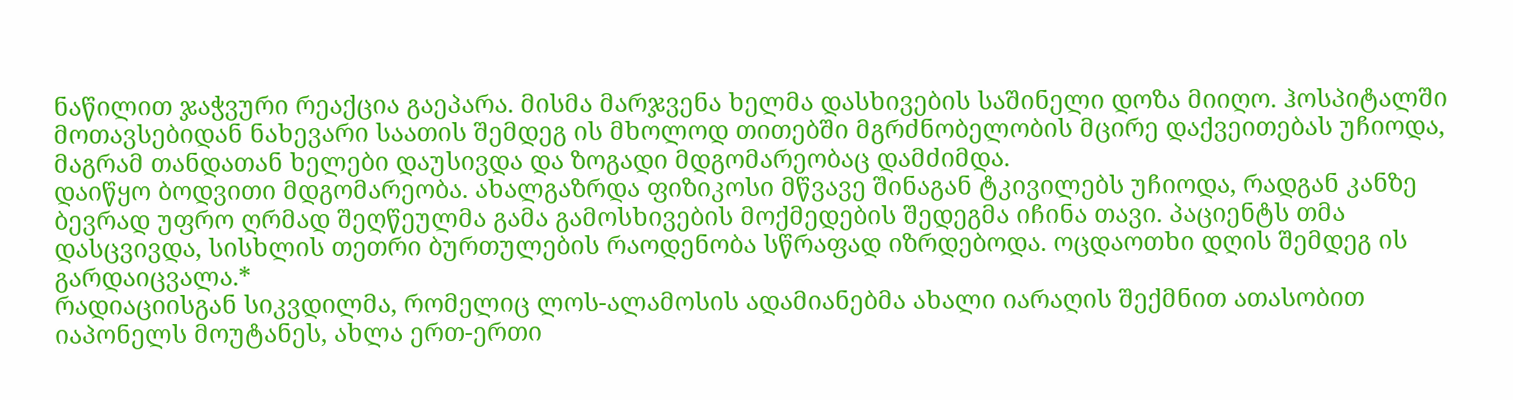ნაწილით ჯაჭვური რეაქცია გაეპარა. მისმა მარჯვენა ხელმა დასხივების საშინელი დოზა მიიღო. ჰოსპიტალში მოთავსებიდან ნახევარი საათის შემდეგ ის მხოლოდ თითებში მგრძნობელობის მცირე დაქვეითებას უჩიოდა, მაგრამ თანდათან ხელები დაუსივდა და ზოგადი მდგომარეობაც დამძიმდა.
დაიწყო ბოდვითი მდგომარეობა. ახალგაზრდა ფიზიკოსი მწვავე შინაგან ტკივილებს უჩიოდა, რადგან კანზე ბევრად უფრო ღრმად შეღწეულმა გამა გამოსხივების მოქმედების შედეგმა იჩინა თავი. პაციენტს თმა დასცვივდა, სისხლის თეთრი ბურთულების რაოდენობა სწრაფად იზრდებოდა. ოცდაოთხი დღის შემდეგ ის გარდაიცვალა.*
რადიაციისგან სიკვდილმა, რომელიც ლოს-ალამოსის ადამიანებმა ახალი იარაღის შექმნით ათასობით იაპონელს მოუტანეს, ახლა ერთ-ერთი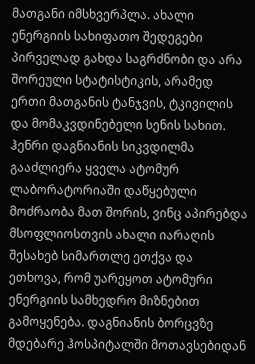მათგანი იმსხვერპლა. ახალი ენერგიის სახიფათო შედეგები პირველად გახდა საგრძნობი და არა შორეული სტატისტიკის, არამედ ერთი მათგანის ტანჯვის, ტკივილის და მომაკვდინებელი სენის სახით.
ჰენრი დაგნიანის სიკვდილმა გააძლიერა ყველა ატომურ ლაბორატორიაში დაწყებული მოძრაობა მათ შორის, ვინც აპირებდა მსოფლიოსთვის ახალი იარაღის შესახებ სიმართლე ეთქვა და ეთხოვა, რომ უარეყოთ ატომური ენერგიის სამხედრო მიზნებით გამოყენება. დაგნიანის ბორცვზე მდებარე ჰოსპიტალში მოთავსებიდან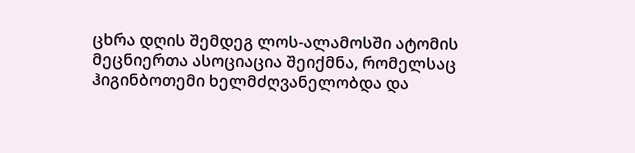ცხრა დღის შემდეგ ლოს-ალამოსში ატომის მეცნიერთა ასოციაცია შეიქმნა, რომელსაც ჰიგინბოთემი ხელმძღვანელობდა და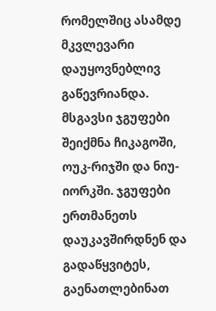რომელშიც ასამდე მკვლევარი დაუყოვნებლივ გაწევრიანდა. მსგავსი ჯგუფები შეიქმნა ჩიკაგოში, ოუკ-რიჯში და ნიუ-იორკში. ჯგუფები ერთმანეთს დაუკავშირდნენ და გადაწყვიტეს, გაენათლებინათ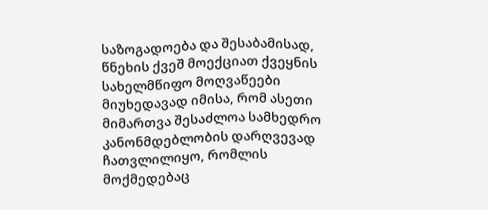საზოგადოება და შესაბამისად, წნეხის ქვეშ მოექციათ ქვეყნის სახელმწიფო მოღვაწეები მიუხედავად იმისა, რომ ასეთი მიმართვა შესაძლოა სამხედრო კანონმდებლობის დარღვევად ჩათვლილიყო, რომლის მოქმედებაც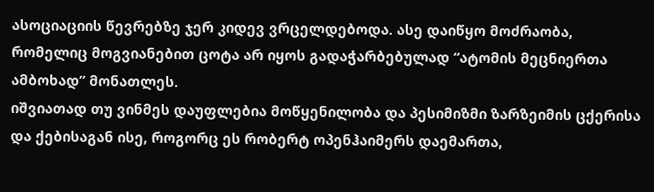ასოციაციის წევრებზე ჯერ კიდევ ვრცელდებოდა. ასე დაიწყო მოძრაობა, რომელიც მოგვიანებით ცოტა არ იყოს გადაჭარბებულად “ატომის მეცნიერთა ამბოხად” მონათლეს.
იშვიათად თუ ვინმეს დაუფლებია მოწყენილობა და პესიმიზმი ზარზეიმის ცქერისა და ქებისაგან ისე, როგორც ეს რობერტ ოპენჰაიმერს დაემართა,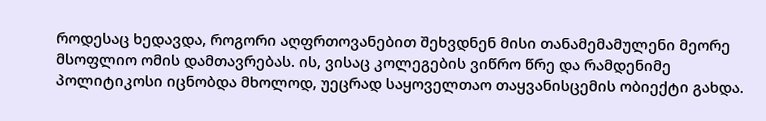როდესაც ხედავდა, როგორი აღფრთოვანებით შეხვდნენ მისი თანამემამულენი მეორე მსოფლიო ომის დამთავრებას. ის, ვისაც კოლეგების ვიწრო წრე და რამდენიმე პოლიტიკოსი იცნობდა მხოლოდ, უეცრად საყოველთაო თაყვანისცემის ობიექტი გახდა.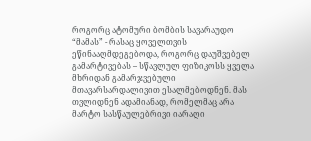როგორც ატომური ბომბის სავარაუდო “მამას” - რასაც ყოველთვის ეწინააღმდეგებოდა, როგორც დაუშვებელ გამარტივებას – სწავლულ ფიზიკოსს ყველა მხრიდან გამარჯვებული მთავარსარდალივით ესალმებოდნენ. მას თვლიდნენ ადამიანად, რომელმაც არა მარტო სასწაულებრივი იარაღი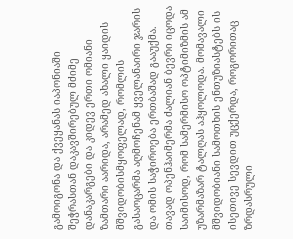გამოიგონა და ქვეყანას იაპონიაში შეჭრასთან დაკავშირებულ მძიმე დანაკარგები და კიდევ ერთი ომიანი ზამთარი აარიდა, არამედ ახალი ყაიდის მშვიდობისმყოფელად, რომლის გასაოცარმა აღმოჩენამ ყველანაირი ჯარის და ომის საჭიროება ერთბაშად გააუქმა.
თავად ოპენჰაიმერმა ძალიან ბევრი იცოდა საიმისოდ, რომ სამერმისო ოპტიმიზმის ამ უზარმაზარ ტალღას აჰყოლოდა. მომავალი მშვიდობიანი სამოთხის ენთუზიასტებს ის ისეთივე სევდით უცქერდა, როგორითაც ზრდასრული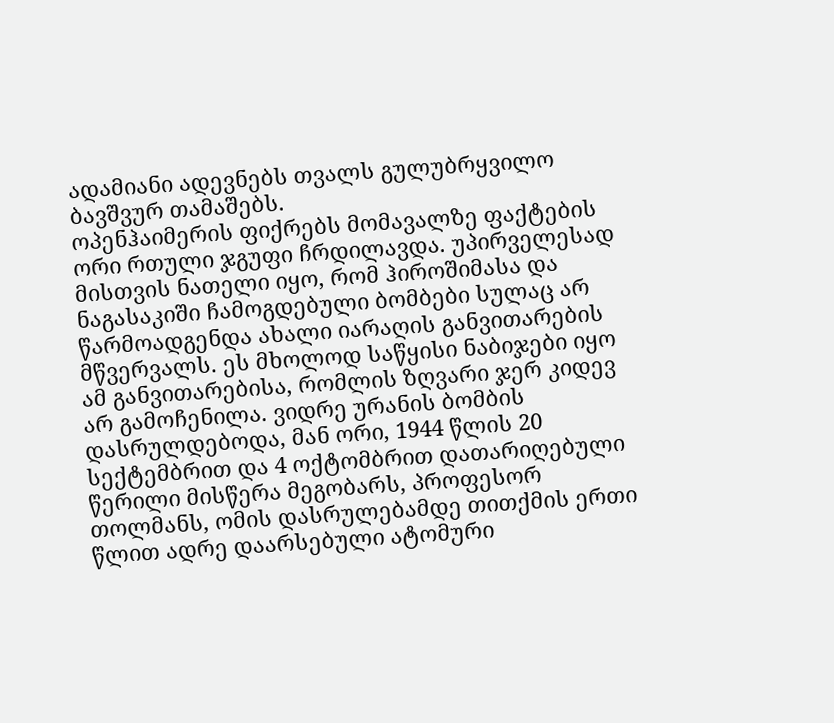ადამიანი ადევნებს თვალს გულუბრყვილო ბავშვურ თამაშებს.
ოპენჰაიმერის ფიქრებს მომავალზე ფაქტების ორი რთული ჯგუფი ჩრდილავდა. უპირველესად მისთვის ნათელი იყო, რომ ჰიროშიმასა და ნაგასაკიში ჩამოგდებული ბომბები სულაც არ წარმოადგენდა ახალი იარაღის განვითარების მწვერვალს. ეს მხოლოდ საწყისი ნაბიჯები იყო ამ განვითარებისა, რომლის ზღვარი ჯერ კიდევ არ გამოჩენილა. ვიდრე ურანის ბომბის დასრულდებოდა, მან ორი, 1944 წლის 20 სექტემბრით და 4 ოქტომბრით დათარიღებული წერილი მისწერა მეგობარს, პროფესორ თოლმანს, ომის დასრულებამდე თითქმის ერთი წლით ადრე დაარსებული ატომური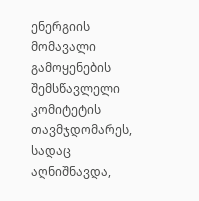ენერგიის მომავალი გამოყენების შემსწავლელი კომიტეტის თავმჯდომარეს, სადაც აღნიშნავდა,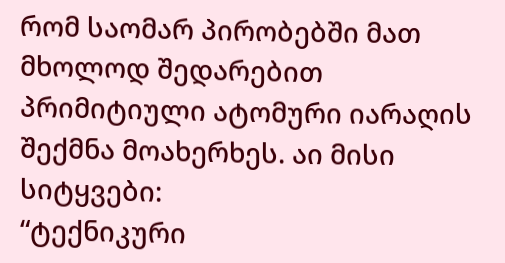რომ საომარ პირობებში მათ მხოლოდ შედარებით პრიმიტიული ატომური იარაღის შექმნა მოახერხეს. აი მისი სიტყვები:
“ტექნიკური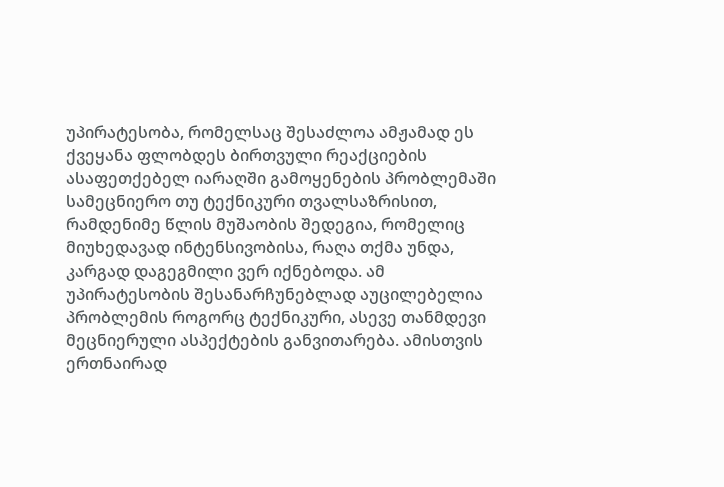უპირატესობა, რომელსაც შესაძლოა ამჟამად ეს ქვეყანა ფლობდეს ბირთვული რეაქციების ასაფეთქებელ იარაღში გამოყენების პრობლემაში სამეცნიერო თუ ტექნიკური თვალსაზრისით, რამდენიმე წლის მუშაობის შედეგია, რომელიც მიუხედავად ინტენსივობისა, რაღა თქმა უნდა, კარგად დაგეგმილი ვერ იქნებოდა. ამ უპირატესობის შესანარჩუნებლად აუცილებელია პრობლემის როგორც ტექნიკური, ასევე თანმდევი მეცნიერული ასპექტების განვითარება. ამისთვის ერთნაირად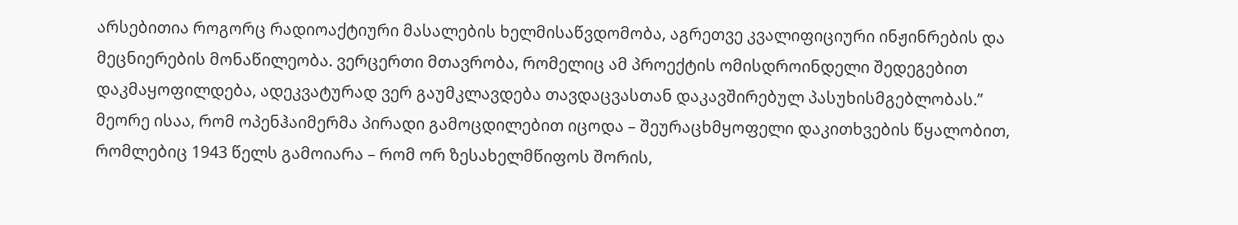არსებითია როგორც რადიოაქტიური მასალების ხელმისაწვდომობა, აგრეთვე კვალიფიციური ინჟინრების და მეცნიერების მონაწილეობა. ვერცერთი მთავრობა, რომელიც ამ პროექტის ომისდროინდელი შედეგებით დაკმაყოფილდება, ადეკვატურად ვერ გაუმკლავდება თავდაცვასთან დაკავშირებულ პასუხისმგებლობას.”
მეორე ისაა, რომ ოპენჰაიმერმა პირადი გამოცდილებით იცოდა – შეურაცხმყოფელი დაკითხვების წყალობით, რომლებიც 1943 წელს გამოიარა – რომ ორ ზესახელმწიფოს შორის,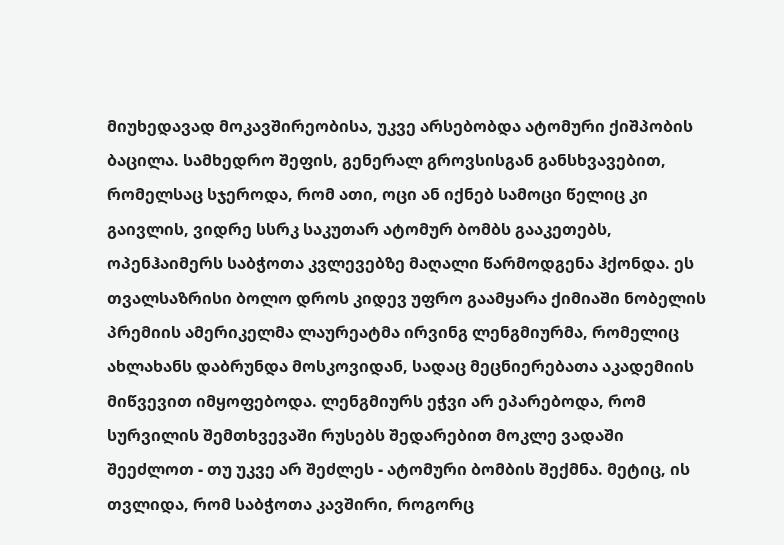მიუხედავად მოკავშირეობისა, უკვე არსებობდა ატომური ქიშპობის ბაცილა. სამხედრო შეფის, გენერალ გროვსისგან განსხვავებით, რომელსაც სჯეროდა, რომ ათი, ოცი ან იქნებ სამოცი წელიც კი გაივლის, ვიდრე სსრკ საკუთარ ატომურ ბომბს გააკეთებს, ოპენჰაიმერს საბჭოთა კვლევებზე მაღალი წარმოდგენა ჰქონდა. ეს თვალსაზრისი ბოლო დროს კიდევ უფრო გაამყარა ქიმიაში ნობელის პრემიის ამერიკელმა ლაურეატმა ირვინგ ლენგმიურმა, რომელიც ახლახანს დაბრუნდა მოსკოვიდან, სადაც მეცნიერებათა აკადემიის მიწვევით იმყოფებოდა. ლენგმიურს ეჭვი არ ეპარებოდა, რომ სურვილის შემთხვევაში რუსებს შედარებით მოკლე ვადაში შეეძლოთ - თუ უკვე არ შეძლეს - ატომური ბომბის შექმნა. მეტიც, ის თვლიდა, რომ საბჭოთა კავშირი, როგორც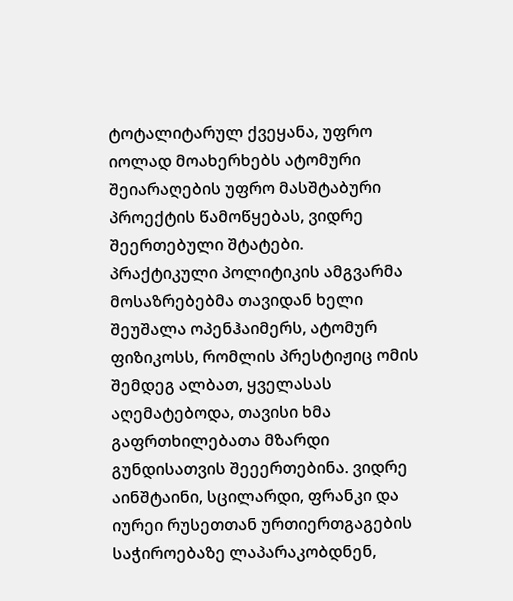ტოტალიტარულ ქვეყანა, უფრო იოლად მოახერხებს ატომური შეიარაღების უფრო მასშტაბური პროექტის წამოწყებას, ვიდრე შეერთებული შტატები.
პრაქტიკული პოლიტიკის ამგვარმა მოსაზრებებმა თავიდან ხელი შეუშალა ოპენჰაიმერს, ატომურ ფიზიკოსს, რომლის პრესტიჟიც ომის შემდეგ ალბათ, ყველასას აღემატებოდა, თავისი ხმა გაფრთხილებათა მზარდი გუნდისათვის შეეერთებინა. ვიდრე აინშტაინი, სცილარდი, ფრანკი და იურეი რუსეთთან ურთიერთგაგების საჭიროებაზე ლაპარაკობდნენ,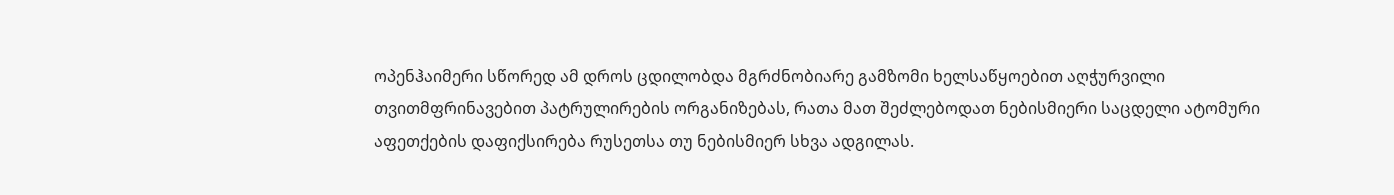ოპენჰაიმერი სწორედ ამ დროს ცდილობდა მგრძნობიარე გამზომი ხელსაწყოებით აღჭურვილი თვითმფრინავებით პატრულირების ორგანიზებას, რათა მათ შეძლებოდათ ნებისმიერი საცდელი ატომური აფეთქების დაფიქსირება რუსეთსა თუ ნებისმიერ სხვა ადგილას.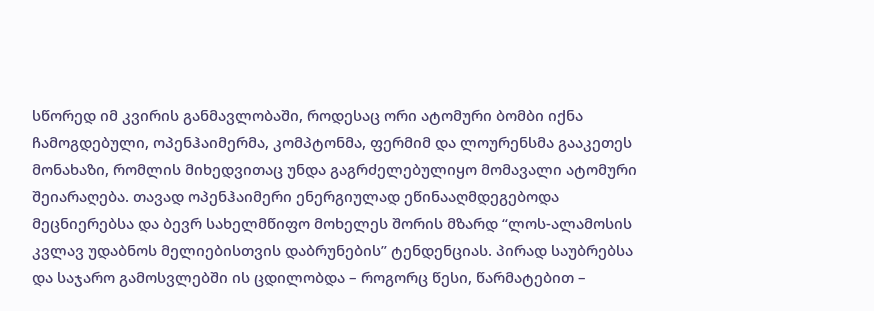სწორედ იმ კვირის განმავლობაში, როდესაც ორი ატომური ბომბი იქნა ჩამოგდებული, ოპენჰაიმერმა, კომპტონმა, ფერმიმ და ლოურენსმა გააკეთეს მონახაზი, რომლის მიხედვითაც უნდა გაგრძელებულიყო მომავალი ატომური შეიარაღება. თავად ოპენჰაიმერი ენერგიულად ეწინააღმდეგებოდა მეცნიერებსა და ბევრ სახელმწიფო მოხელეს შორის მზარდ “ლოს-ალამოსის კვლავ უდაბნოს მელიებისთვის დაბრუნების” ტენდენციას. პირად საუბრებსა და საჯარო გამოსვლებში ის ცდილობდა – როგორც წესი, წარმატებით –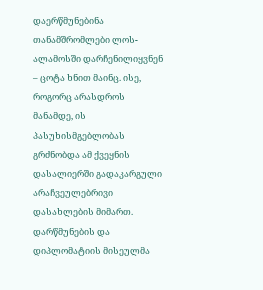დაერწმუნებინა თანამშრომლები ლოს-ალამოსში დარჩენილიყვნენ – ცოტა ხნით მაინც. ისე, როგორც არასდროს მანამდე, ის პასუხისმგებლობას გრძნობდა ამ ქვეყნის დასალიერში გადაკარგული არაჩვეულებრივი დასახლების მიმართ. დარწმუნების და დიპლომატიის მისეულმა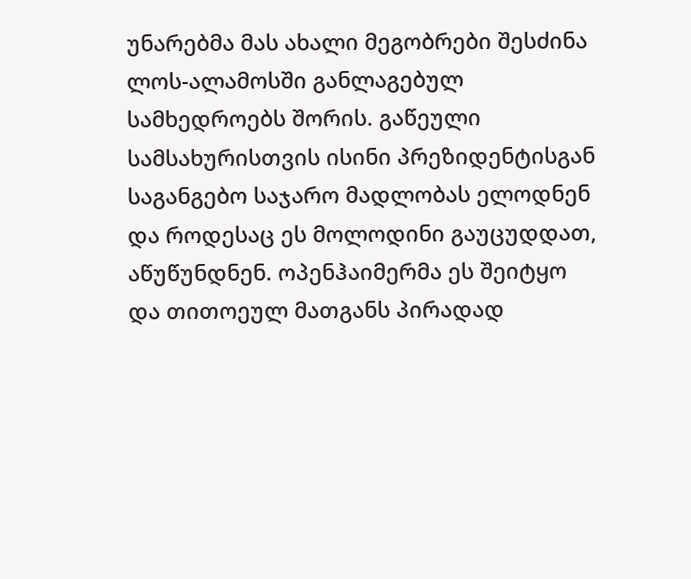უნარებმა მას ახალი მეგობრები შესძინა ლოს-ალამოსში განლაგებულ სამხედროებს შორის. გაწეული სამსახურისთვის ისინი პრეზიდენტისგან საგანგებო საჯარო მადლობას ელოდნენ და როდესაც ეს მოლოდინი გაუცუდდათ, აწუწუნდნენ. ოპენჰაიმერმა ეს შეიტყო და თითოეულ მათგანს პირადად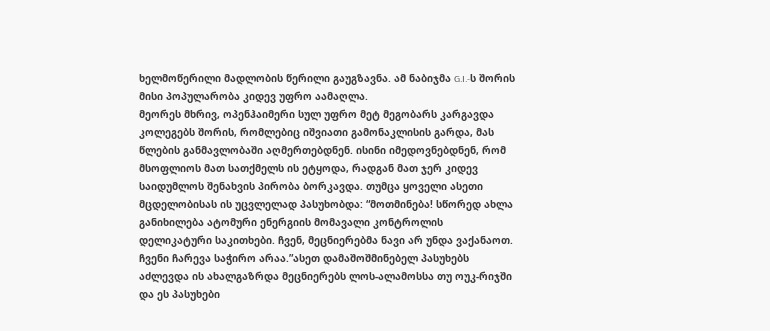ხელმოწერილი მადლობის წერილი გაუგზავნა. ამ ნაბიჯმა G.I.-ს შორის მისი პოპულარობა კიდევ უფრო აამაღლა.
მეორეს მხრივ, ოპენჰაიმერი სულ უფრო მეტ მეგობარს კარგავდა კოლეგებს შორის, რომლებიც იშვიათი გამონაკლისის გარდა, მას წლების განმავლობაში აღმერთებდნენ. ისინი იმედოვნებდნენ, რომ მსოფლიოს მათ სათქმელს ის ეტყოდა, რადგან მათ ჯერ კიდევ საიდუმლოს შენახვის პირობა ბორკავდა. თუმცა ყოველი ასეთი მცდელობისას ის უცვლელად პასუხობდა: “მოთმინება! სწორედ ახლა განიხილება ატომური ენერგიის მომავალი კონტროლის დელიკატური საკითხები. ჩვენ, მეცნიერებმა ნავი არ უნდა ვაქანაოთ. ჩვენი ჩარევა საჭირო არაა.”ასეთ დამაშოშმინებელ პასუხებს აძლევდა ის ახალგაზრდა მეცნიერებს ლოს-ალამოსსა თუ ოუკ-რიჯში და ეს პასუხები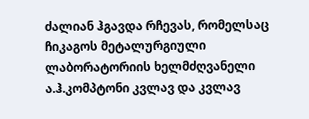ძალიან ჰგავდა რჩევას, რომელსაც ჩიკაგოს მეტალურგიული ლაბორატორიის ხელმძღვანელი ა.ჰ.კომპტონი კვლავ და კვლავ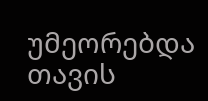უმეორებდა თავის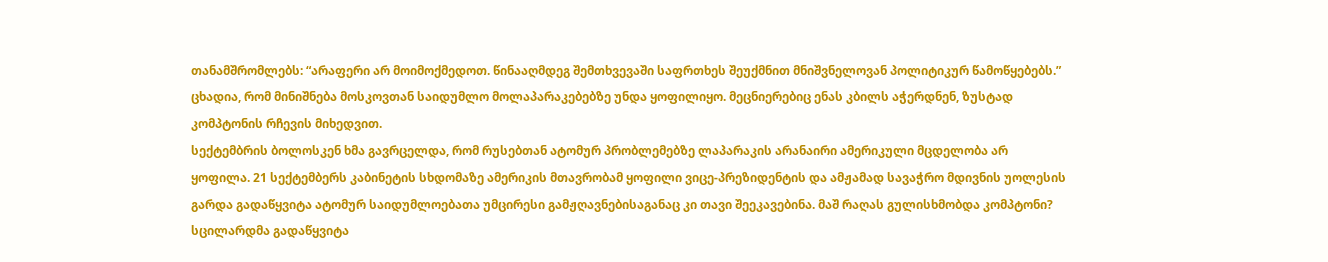თანამშრომლებს: “არაფერი არ მოიმოქმედოთ. წინააღმდეგ შემთხვევაში საფრთხეს შეუქმნით მნიშვნელოვან პოლიტიკურ წამოწყებებს.” ცხადია, რომ მინიშნება მოსკოვთან საიდუმლო მოლაპარაკებებზე უნდა ყოფილიყო. მეცნიერებიც ენას კბილს აჭერდნენ, ზუსტად კომპტონის რჩევის მიხედვით.
სექტემბრის ბოლოსკენ ხმა გავრცელდა, რომ რუსებთან ატომურ პრობლემებზე ლაპარაკის არანაირი ამერიკული მცდელობა არ ყოფილა. 21 სექტემბერს კაბინეტის სხდომაზე ამერიკის მთავრობამ ყოფილი ვიცე-პრეზიდენტის და ამჟამად სავაჭრო მდივნის უოლესის გარდა გადაწყვიტა ატომურ საიდუმლოებათა უმცირესი გამჟღავნებისაგანაც კი თავი შეეკავებინა. მაშ რაღას გულისხმობდა კომპტონი? სცილარდმა გადაწყვიტა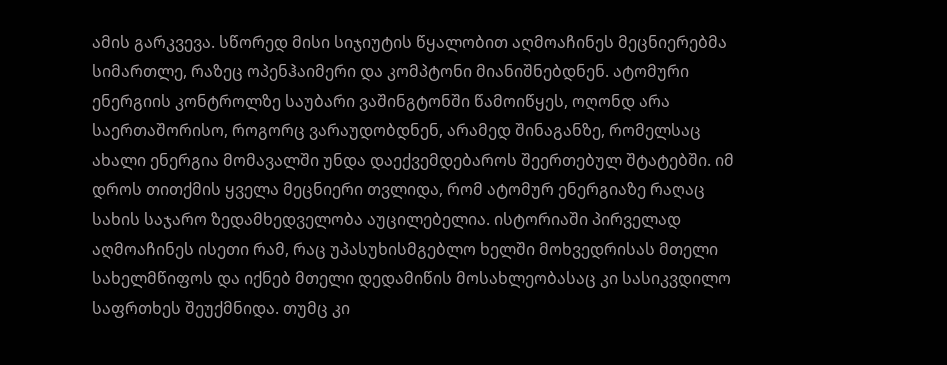ამის გარკვევა. სწორედ მისი სიჯიუტის წყალობით აღმოაჩინეს მეცნიერებმა სიმართლე, რაზეც ოპენჰაიმერი და კომპტონი მიანიშნებდნენ. ატომური ენერგიის კონტროლზე საუბარი ვაშინგტონში წამოიწყეს, ოღონდ არა საერთაშორისო, როგორც ვარაუდობდნენ, არამედ შინაგანზე, რომელსაც ახალი ენერგია მომავალში უნდა დაექვემდებაროს შეერთებულ შტატებში. იმ დროს თითქმის ყველა მეცნიერი თვლიდა, რომ ატომურ ენერგიაზე რაღაც სახის საჯარო ზედამხედველობა აუცილებელია. ისტორიაში პირველად აღმოაჩინეს ისეთი რამ, რაც უპასუხისმგებლო ხელში მოხვედრისას მთელი სახელმწიფოს და იქნებ მთელი დედამიწის მოსახლეობასაც კი სასიკვდილო საფრთხეს შეუქმნიდა. თუმც კი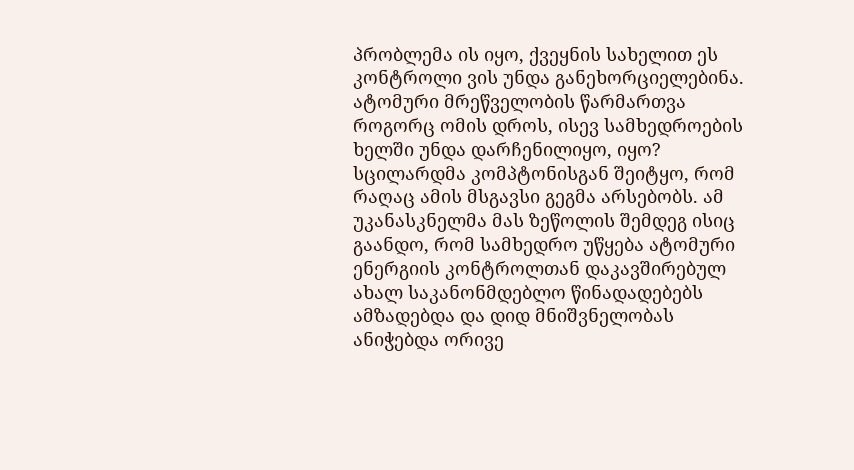პრობლემა ის იყო, ქვეყნის სახელით ეს კონტროლი ვის უნდა განეხორციელებინა. ატომური მრეწველობის წარმართვა როგორც ომის დროს, ისევ სამხედროების ხელში უნდა დარჩენილიყო, იყო?
სცილარდმა კომპტონისგან შეიტყო, რომ რაღაც ამის მსგავსი გეგმა არსებობს. ამ უკანასკნელმა მას ზეწოლის შემდეგ ისიც გაანდო, რომ სამხედრო უწყება ატომური ენერგიის კონტროლთან დაკავშირებულ ახალ საკანონმდებლო წინადადებებს ამზადებდა და დიდ მნიშვნელობას ანიჭებდა ორივე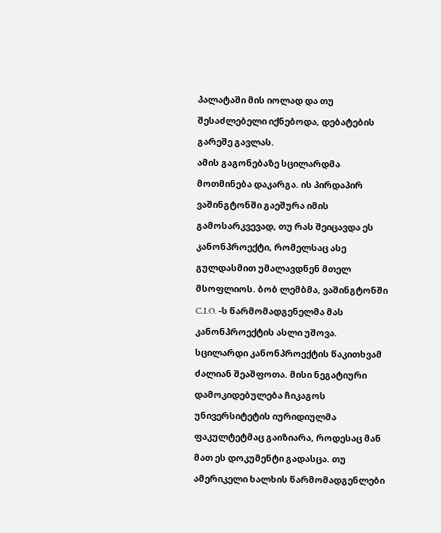პალატაში მის იოლად და თუ შესაძლებელი იქნებოდა, დებატების გარეშე გავლას.
ამის გაგონებაზე სცილარდმა მოთმინება დაკარგა. ის პირდაპირ ვაშინგტონში გაეშურა იმის გამოსარკვევად, თუ რას შეიცავდა ეს კანონპროექტი, რომელსაც ასე გულდასმით უმალავდნენ მთელ მსოფლიოს. ბობ ლემბმა, ვაშინგტონში C.I.O. -ს წარმომადგენელმა მას კანონპროექტის ასლი უშოვა. სცილარდი კანონპროექტის წაკითხვამ ძალიან შეაშფოთა. მისი ნეგატიური დამოკიდებულება ჩიკაგოს უნივერსიტეტის იურიდიულმა ფაკულტეტმაც გაიზიარა, როდესაც მან მათ ეს დოკუმენტი გადასცა. თუ ამერიკელი ხალხის წარმომადგენლები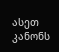ასეთ კანონს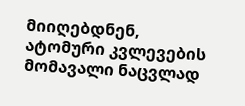მიიღებდნენ, ატომური კვლევების მომავალი ნაცვლად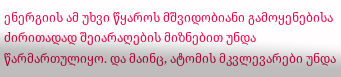ენერგიის ამ უხვი წყაროს მშვიდობიანი გამოყენებისა ძირითადად შეიარაღების მიზნებით უნდა წარმართულიყო. და მაინც, ატომის მკვლევარები უნდა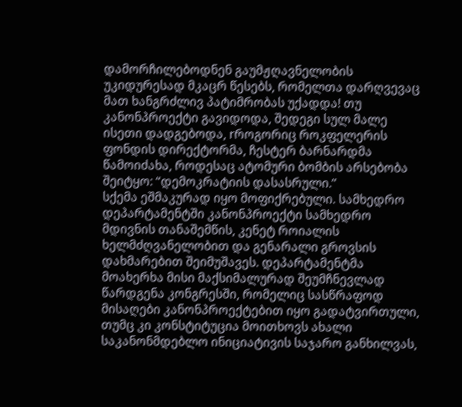დამორჩილებოდნენ გაუმჟღავნელობის უკიდურესად მკაცრ წესებს, რომელთა დარღვევაც მათ ხანგრძლივ პატიმრობას უქადდა! თუ კანონპროექტი გავიდოდა, შედეგი სულ მალე ისეთი დადგებოდა, rროგორიც როკფელერის ფონდის დირექტორმა, ჩესტერ ბარნარდმა წამოიძახა, როდესაც ატომური ბომბის არსებობა შეიტყო: “დემოკრატიის დასასრული.”
სქემა ეშმაკურად იყო მოფიქრებული. სამხედრო დეპარტამენტში კანონპროექტი სამხედრო მდივნის თანაშემწის, კენეტ როიალის ხელმძღვანელობით და გენარალი გროვსის დახმარებით შეიმუშავეს. დეპარტამენტმა მოახერხა მისი მაქსიმალურად შეუმჩნევლად წარდგენა კონგრესში, რომელიც სასწრაფოდ მისაღები კანონპროექტებით იყო გადატვირთული, თუმც კი კონსტიტუცია მოითხოვს ახალი საკანონმდებლო ინიციატივის საჯარო განხილვას,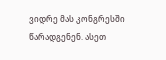ვიდრე მას კონგრესში წარადგენენ. ასეთ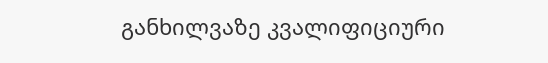განხილვაზე კვალიფიციური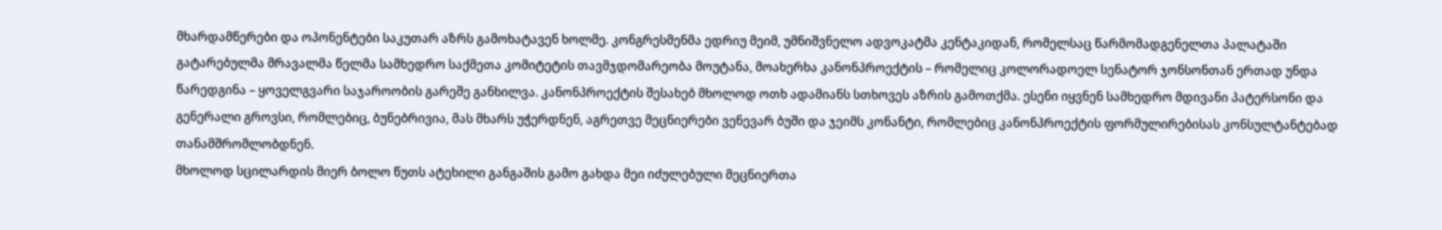მხარდამწერები და ოპონენტები საკუთარ აზრს გამოხატავენ ხოლმე. კონგრესმენმა ედრიუ მეიმ, უმნიშვნელო ადვოკატმა კენტაკიდან, რომელსაც წარმომადგენელთა პალატაში გატარებულმა მრავალმა წელმა სამხედრო საქმეთა კომიტეტის თავმჯდომარეობა მოუტანა, მოახერხა კანონპროექტის – რომელიც კოლორადოელ სენატორ ჯონსონთან ერთად უნდა წარედგინა – ყოველგვარი საჯაროობის გარეშე განხილვა. კანონპროექტის შესახებ მხოლოდ ოთხ ადამიანს სთხოვეს აზრის გამოთქმა. ესენი იყვნენ სამხედრო მდივანი პატერსონი და გენერალი გროვსი, რომლებიც, ბუნებრივია, მას მხარს უჭერდნენ, აგრეთვე მეცნიერები ვენევარ ბუში და ჯეიმს კონანტი, რომლებიც კანონპროექტის ფორმულირებისას კონსულტანტებად თანამშრომლობდნენ.
მხოლოდ სცილარდის მიერ ბოლო წუთს ატეხილი განგაშის გამო გახდა მეი იძულებული მეცნიერთა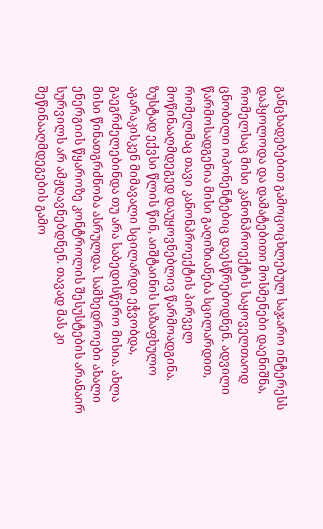განცხადებებით გამოცოცხლებულ საჯარო ინტერესს დაჰყოლოდა და დამატებითი მოსმენები დაენიშნა, რომელსაც მისი კანონპროექტის საყოველთაოდ ცნობილი ოპონენტებიც დაესწრებოდნენ. ადვილი წარმოსადგენია მისი გაღიზიანება სცილარდით, რომელმაც თავი კანონპროექტის პირველ მოწინააღმდეგედ დაუყოვნებლივ წარმოადგინა.
ზუსტად ექვსი წლის წინ, აიშტაინის საზაფხულო აგარაკისკენ მიმავალი სცილარდი ეჭვობდა, გაეგრძელებინდა თუ არა საბედისწერო მისია. ახლა მისი წინათგრძნობა ასრულდა. სამხედროები ახალი ენერგიის წყაროზე კონტროლის შესუსტების არანაირ სურვილს არ ამჟღავნებდნენ. თავად მას კი შეწინააღმდეგების გამო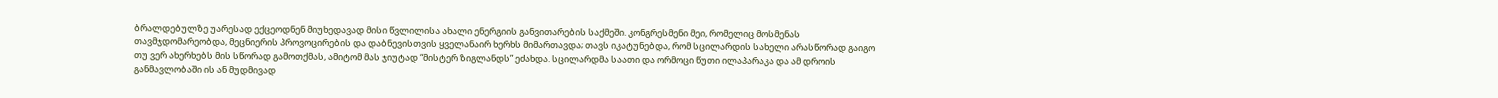ბრალდებულზე უარესად ექცეოდნენ მიუხედავად მისი წვლილისა ახალი ენერგიის განვითარების საქმეში. კონგრესმენი მეი, რომელიც მოსმენას თავმჯდომარეობდა, მეცნიერის პროვოცირების და დაბნევისთვის ყველანაირ ხერხს მიმართავდა; თავს იკატუნებდა, რომ სცილარდის სახელი არასწორად გაიგო თუ ვერ ახერხებს მის სწორად გამოთქმას, ამიტომ მას ჯიუტად “მისტერ ზიგლანდს” ეძახდა. სცილარდმა საათი და ორმოცი წუთი ილაპარაკა და ამ დროის განმავლობაში ის ან მუდმივად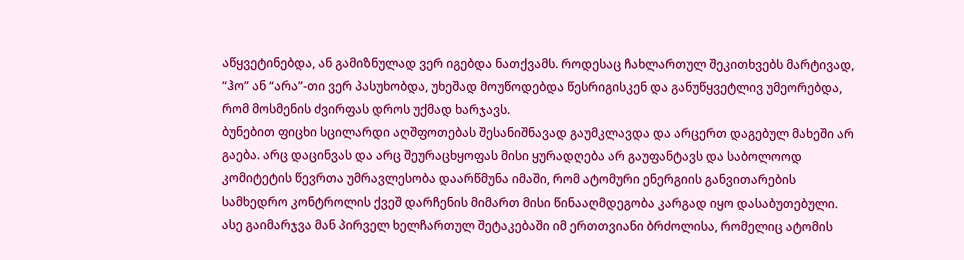აწყვეტინებდა, ან გამიზნულად ვერ იგებდა ნათქვამს. როდესაც ჩახლართულ შეკითხვებს მარტივად, “ჰო” ან “არა”-თი ვერ პასუხობდა, უხეშად მოუწოდებდა წესრიგისკენ და განუწყვეტლივ უმეორებდა, რომ მოსმენის ძვირფას დროს უქმად ხარჯავს.
ბუნებით ფიცხი სცილარდი აღშფოთებას შესანიშნავად გაუმკლავდა და არცერთ დაგებულ მახეში არ გაება. არც დაცინვას და არც შეურაცხყოფას მისი ყურადღება არ გაუფანტავს და საბოლოოდ კომიტეტის წევრთა უმრავლესობა დაარწმუნა იმაში, რომ ატომური ენერგიის განვითარების სამხედრო კონტროლის ქვეშ დარჩენის მიმართ მისი წინააღმდეგობა კარგად იყო დასაბუთებული. ასე გაიმარჯვა მან პირველ ხელჩართულ შეტაკებაში იმ ერთთვიანი ბრძოლისა, რომელიც ატომის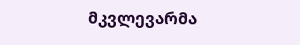მკვლევარმა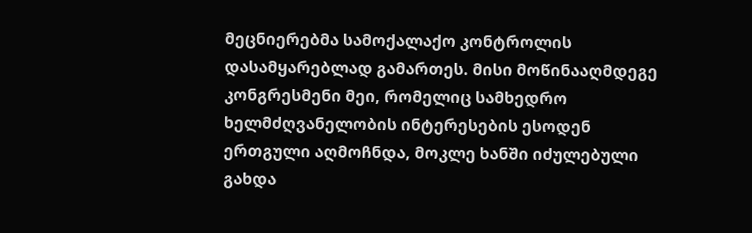მეცნიერებმა სამოქალაქო კონტროლის დასამყარებლად გამართეს. მისი მოწინააღმდეგე კონგრესმენი მეი, რომელიც სამხედრო ხელმძღვანელობის ინტერესების ესოდენ ერთგული აღმოჩნდა, მოკლე ხანში იძულებული გახდა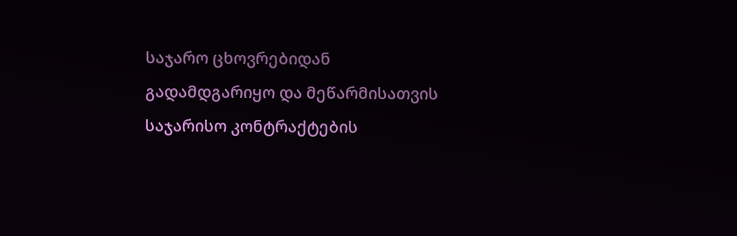საჯარო ცხოვრებიდან გადამდგარიყო და მეწარმისათვის საჯარისო კონტრაქტების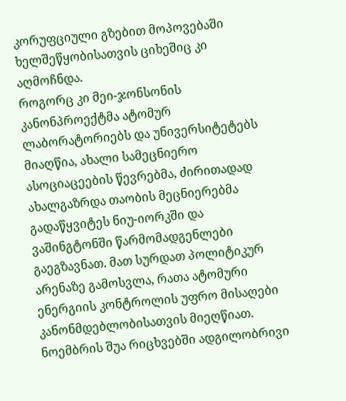კორუფციული გზებით მოპოვებაში ხელშეწყობისათვის ციხეშიც კი აღმოჩნდა.
როგორც კი მეი-ჯონსონის კანონპროექტმა ატომურ ლაბორატორიებს და უნივერსიტეტებს მიაღწია, ახალი სამეცნიერო ასოციაცეების წევრებმა, ძირითადად ახალგაზრდა თაობის მეცნიერებმა გადაწყვიტეს ნიუ-იორკში და ვაშინგტონში წარმომადგენლები გაეგზავნათ. მათ სურდათ პოლიტიკურ არენაზე გამოსვლა, რათა ატომური ენერგიის კონტროლის უფრო მისაღები კანონმდებლობისათვის მიეღწიათ. ნოემბრის შუა რიცხვებში ადგილობრივი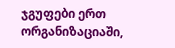ჯგუფები ერთ ორგანიზაციაში,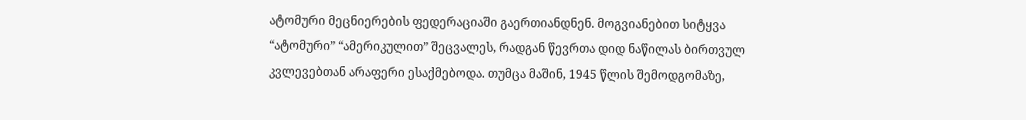ატომური მეცნიერების ფედერაციაში გაერთიანდნენ. მოგვიანებით სიტყვა “ატომური” “ამერიკულით” შეცვალეს, რადგან წევრთა დიდ ნაწილას ბირთვულ კვლევებთან არაფერი ესაქმებოდა. თუმცა მაშინ, 1945 წლის შემოდგომაზე,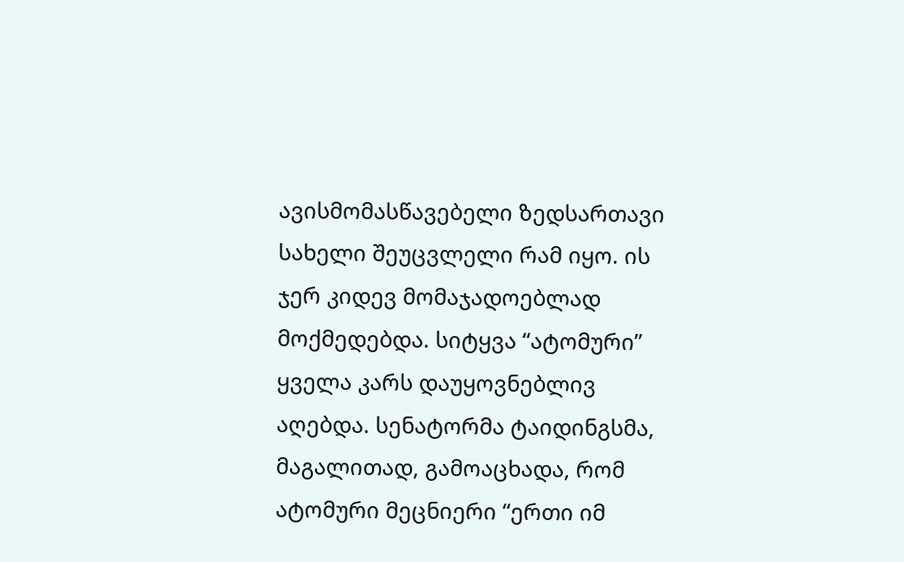ავისმომასწავებელი ზედსართავი სახელი შეუცვლელი რამ იყო. ის ჯერ კიდევ მომაჯადოებლად მოქმედებდა. სიტყვა “ატომური” ყველა კარს დაუყოვნებლივ აღებდა. სენატორმა ტაიდინგსმა, მაგალითად, გამოაცხადა, რომ ატომური მეცნიერი “ერთი იმ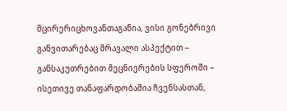მცირერიცხოვანთაგანია, ვისი გონებრივი განვითარებაც მრავალი ასპექტით – განსაკუთრებით მეცნიერების სფეროში – ისეთივე თანაფარდობაშია ჩვენსასთან,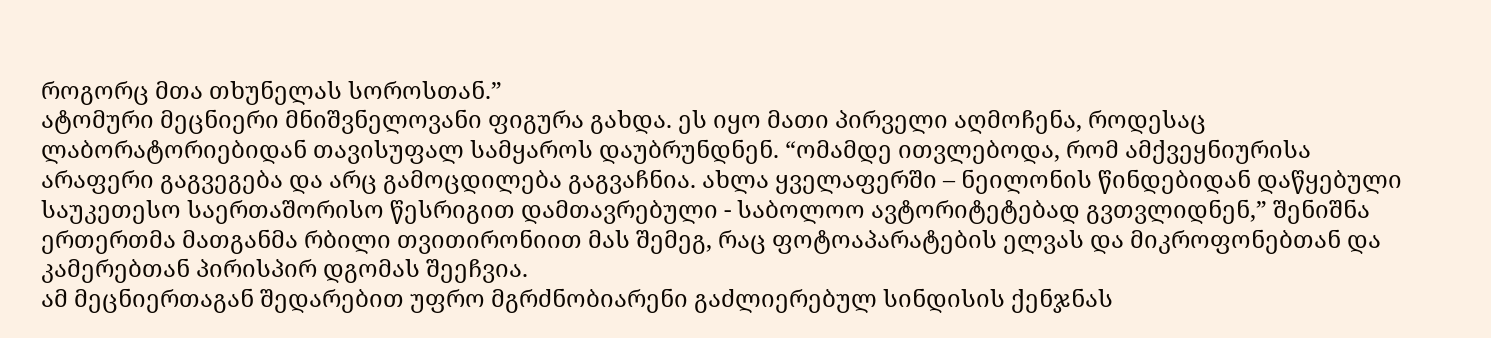როგორც მთა თხუნელას სოროსთან.”
ატომური მეცნიერი მნიშვნელოვანი ფიგურა გახდა. ეს იყო მათი პირველი აღმოჩენა, როდესაც ლაბორატორიებიდან თავისუფალ სამყაროს დაუბრუნდნენ. “ომამდე ითვლებოდა, რომ ამქვეყნიურისა არაფერი გაგვეგება და არც გამოცდილება გაგვაჩნია. ახლა ყველაფერში – ნეილონის წინდებიდან დაწყებული საუკეთესო საერთაშორისო წესრიგით დამთავრებული - საბოლოო ავტორიტეტებად გვთვლიდნენ,” შენიშნა ერთერთმა მათგანმა რბილი თვითირონიით მას შემეგ, რაც ფოტოაპარატების ელვას და მიკროფონებთან და კამერებთან პირისპირ დგომას შეეჩვია.
ამ მეცნიერთაგან შედარებით უფრო მგრძნობიარენი გაძლიერებულ სინდისის ქენჯნას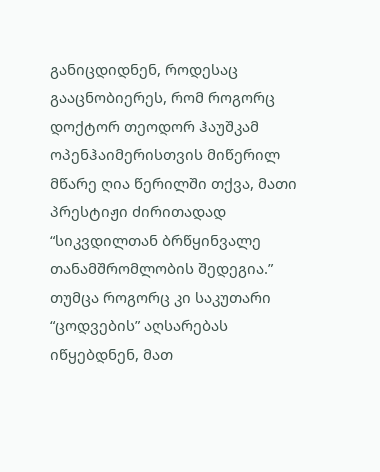განიცდიდნენ, როდესაც გააცნობიერეს, რომ როგორც დოქტორ თეოდორ ჰაუშკამ ოპენჰაიმერისთვის მიწერილ მწარე ღია წერილში თქვა, მათი პრესტიჟი ძირითადად “სიკვდილთან ბრწყინვალე თანამშრომლობის შედეგია.” თუმცა როგორც კი საკუთარი “ცოდვების” აღსარებას იწყებდნენ, მათ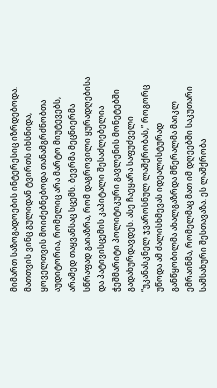მიმართ საზოგადოების ინტერესიც იზრდებოდა. მათთვის ვინც გულიდან ტვირთს იხსნიდა, ყოველთვის მოიძებნებოდა თანამგრძნობთა აუდიტორია, რომელიც არა მარტო მიუტევებს, არამედ თაყვანსაც სცემს. ბევრმა მეცნიერმა სწრაფად გაიაზრა, რომ დაგროვილი ყურადღებისა და პატივისცემის კაპიტალი შესაძლებელია ჭეშმარიტი პოლიტიკური გავლენის მონეტებში გადახურდავდეს. ასე ჩაეყარა საფუძველი “უკანასკნელ ჯვაროსნულ ლაშქრობას,” როგორც უწოდა ამ ძალისხმევას იდეალისტურად განწყობილმა ახალგაზრდა მწერალმა მაიკლ ემრაინმა, რომელმაც მათ იმ დღეებში საკუთარი სამსახური შესთავაზა. ეს ლაშქრობა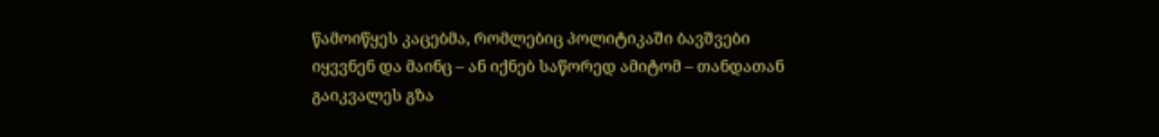წამოიწყეს კაცებმა, რომლებიც პოლიტიკაში ბავშვები იყვვნენ და მაინც – ან იქნებ საწორედ ამიტომ – თანდათან გაიკვალეს გზა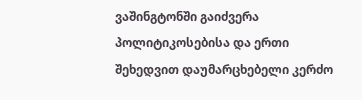ვაშინგტონში გაიძვერა პოლიტიკოსებისა და ერთი შეხედვით დაუმარცხებელი კერძო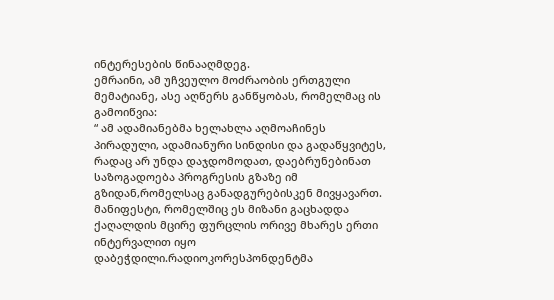ინტერესების წინააღმდეგ.
ემრაინი, ამ უჩვეულო მოძრაობის ერთგული მემატიანე, ასე აღწერს განწყობას, რომელმაც ის გამოიწვია:
“ ამ ადამიანებმა ხელახლა აღმოაჩინეს პირადული, ადამიანური სინდისი და გადაწყვიტეს, რადაც არ უნდა დაჯდომოდათ, დაებრუნებინათ საზოგადოება პროგრესის გზაზე იმ გზიდან,რომელსაც განადგურებისკენ მივყავართ. მანიფესტი, რომელშიც ეს მიზანი გაცხადდა ქაღალდის მცირე ფურცლის ორივე მხარეს ერთი ინტერვალით იყო დაბეჭდილი.რადიოკორესპონდენტმა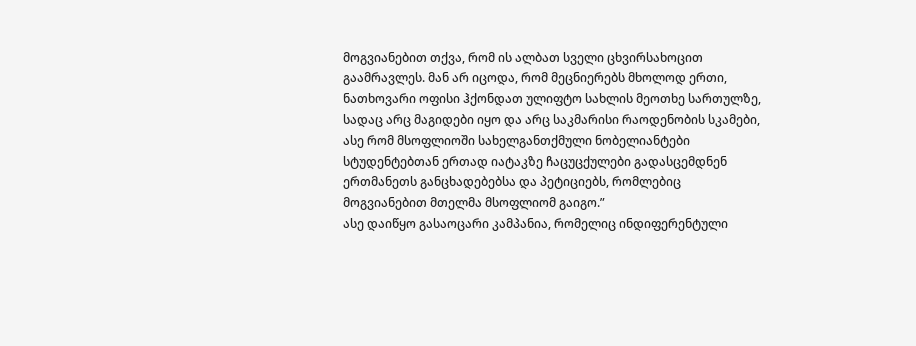მოგვიანებით თქვა, რომ ის ალბათ სველი ცხვირსახოცით გაამრავლეს. მან არ იცოდა, რომ მეცნიერებს მხოლოდ ერთი, ნათხოვარი ოფისი ჰქონდათ ულიფტო სახლის მეოთხე სართულზე, სადაც არც მაგიდები იყო და არც საკმარისი რაოდენობის სკამები, ასე რომ მსოფლიოში სახელგანთქმული ნობელიანტები სტუდენტებთან ერთად იატაკზე ჩაცუცქულები გადასცემდნენ ერთმანეთს განცხადებებსა და პეტიციებს, რომლებიც მოგვიანებით მთელმა მსოფლიომ გაიგო.”
ასე დაიწყო გასაოცარი კამპანია, რომელიც ინდიფერენტული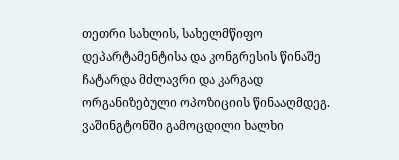თეთრი სახლის, სახელმწიფო დეპარტამენტისა და კონგრესის წინაშე ჩატარდა მძლავრი და კარგად ორგანიზებული ოპოზიციის წინააღმდეგ. ვაშინგტონში გამოცდილი ხალხი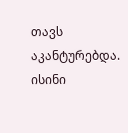თავს აკანტურებდა. ისინი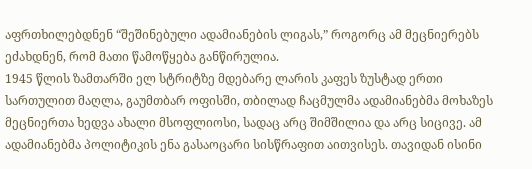აფრთხილებდნენ “შეშინებული ადამიანების ლიგას,” როგორც ამ მეცნიერებს ეძახდნენ, რომ მათი წამოწყება განწირულია.
1945 წლის ზამთარში ელ სტრიტზე მდებარე ლარის კაფეს ზუსტად ერთი სართულით მაღლა, გაუმთბარ ოფისში, თბილად ჩაცმულმა ადამიანებმა მოხაზეს მეცნიერთა ხედვა ახალი მსოფლიოსი, სადაც არც შიმშილია და არც სიცივე. ამ ადამიანებმა პოლიტიკის ენა გასაოცარი სისწრაფით აითვისეს. თავიდან ისინი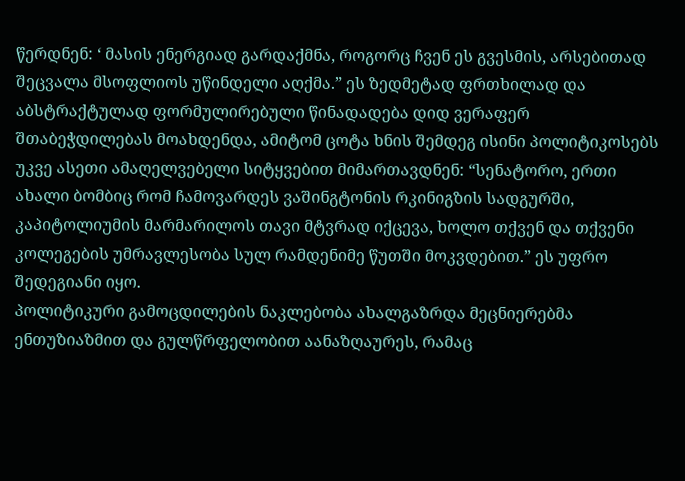წერდნენ: ‘ მასის ენერგიად გარდაქმნა, როგორც ჩვენ ეს გვესმის, არსებითად შეცვალა მსოფლიოს უწინდელი აღქმა.” ეს ზედმეტად ფრთხილად და აბსტრაქტულად ფორმულირებული წინადადება დიდ ვერაფერ შთაბეჭდილებას მოახდენდა, ამიტომ ცოტა ხნის შემდეგ ისინი პოლიტიკოსებს უკვე ასეთი ამაღელვებელი სიტყვებით მიმართავდნენ: “სენატორო, ერთი ახალი ბომბიც რომ ჩამოვარდეს ვაშინგტონის რკინიგზის სადგურში, კაპიტოლიუმის მარმარილოს თავი მტვრად იქცევა, ხოლო თქვენ და თქვენი კოლეგების უმრავლესობა სულ რამდენიმე წუთში მოკვდებით.” ეს უფრო შედეგიანი იყო.
პოლიტიკური გამოცდილების ნაკლებობა ახალგაზრდა მეცნიერებმა ენთუზიაზმით და გულწრფელობით აანაზღაურეს, რამაც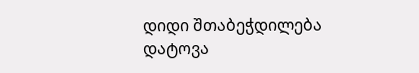დიდი შთაბეჭდილება დატოვა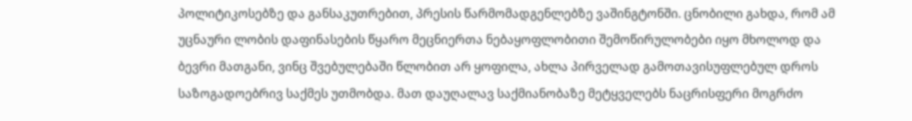პოლიტიკოსებზე და განსაკუთრებით, პრესის წარმომადგენლებზე ვაშინგტონში. ცნობილი გახდა, რომ ამ უცნაური ლობის დაფინასების წყარო მეცნიერთა ნებაყოფლობითი შემოწირულობები იყო მხოლოდ და ბევრი მათგანი, ვინც შვებულებაში წლობით არ ყოფილა, ახლა პირველად გამოთავისუფლებულ დროს საზოგადოებრივ საქმეს უთმობდა. მათ დაუღალავ საქმიანობაზე მეტყველებს ნაცრისფერი მოგრძო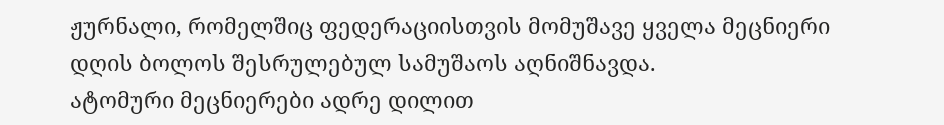ჟურნალი, რომელშიც ფედერაციისთვის მომუშავე ყველა მეცნიერი დღის ბოლოს შესრულებულ სამუშაოს აღნიშნავდა.
ატომური მეცნიერები ადრე დილით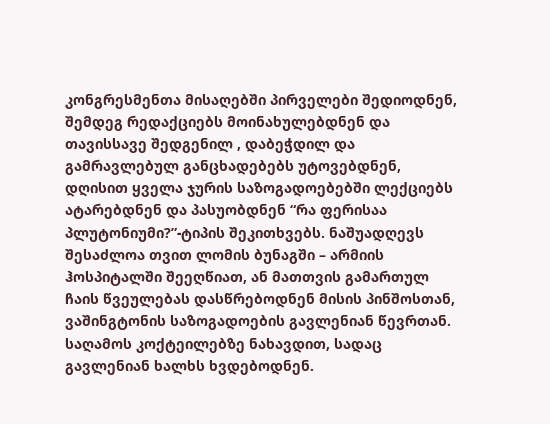კონგრესმენთა მისაღებში პირველები შედიოდნენ, შემდეგ რედაქციებს მოინახულებდნენ და თავისსავე შედგენილ , დაბეჭდილ და გამრავლებულ განცხადებებს უტოვებდნენ, დღისით ყველა ჯურის საზოგადოებებში ლექციებს ატარებდნენ და პასუობდნენ “რა ფერისაა პლუტონიუმი?”-ტიპის შეკითხვებს. ნაშუადღევს შესაძლოა თვით ლომის ბუნაგში – არმიის ჰოსპიტალში შეეღწიათ, ან მათთვის გამართულ ჩაის წვეულებას დასწრებოდნენ მისის პინშოსთან, ვაშინგტონის საზოგადოების გავლენიან წევრთან. საღამოს კოქტეილებზე ნახავდით, სადაც გავლენიან ხალხს ხვდებოდნენ.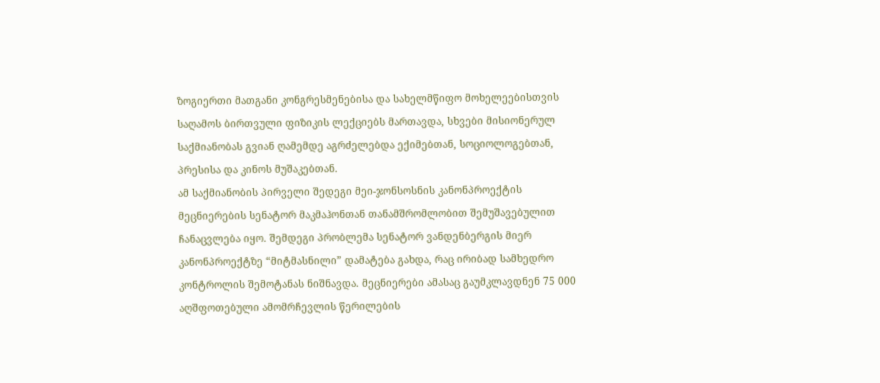ზოგიერთი მათგანი კონგრესმენებისა და სახელმწიფო მოხელეებისთვის საღამოს ბირთვული ფიზიკის ლექციებს მართავდა, სხვები მისიონერულ საქმიანობას გვიან ღამემდე აგრძელებდა ექიმებთან, სოციოლოგებთან, პრესისა და კინოს მუშაკებთან.
ამ საქმიანობის პირველი შედეგი მეი-ჯონსოსნის კანონპროექტის მეცნიერების სენატორ მაკმაჰონთან თანამშრომლობით შემუშავებულით ჩანაცვლება იყო. შემდეგი პრობლემა სენატორ ვანდენბერგის მიერ კანონპროექტზე “მიტმასნილი” დამატება გახდა, რაც ირიბად სამხედრო კონტროლის შემოტანას ნიშნავდა. მეცნიერები ამასაც გაუმკლავდნენ 75 000 აღშფოთებული ამომრჩევლის წერილების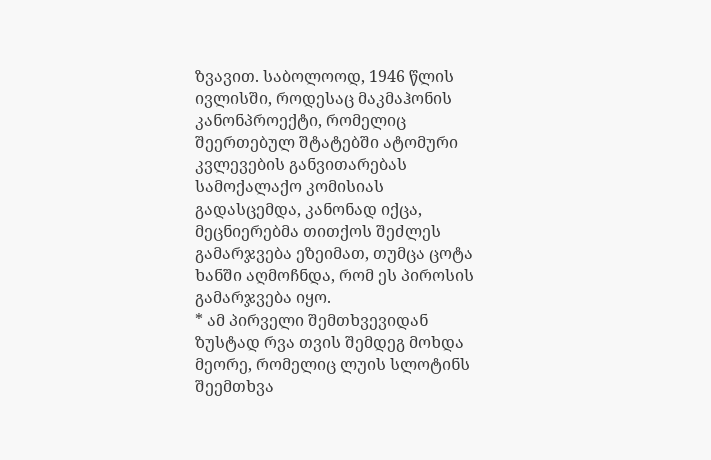ზვავით. საბოლოოდ, 1946 წლის ივლისში, როდესაც მაკმაჰონის კანონპროექტი, რომელიც შეერთებულ შტატებში ატომური კვლევების განვითარებას სამოქალაქო კომისიას გადასცემდა, კანონად იქცა, მეცნიერებმა თითქოს შეძლეს გამარჯვება ეზეიმათ, თუმცა ცოტა ხანში აღმოჩნდა, რომ ეს პიროსის გამარჯვება იყო.
* ამ პირველი შემთხვევიდან ზუსტად რვა თვის შემდეგ მოხდა მეორე, რომელიც ლუის სლოტინს შეემთხვა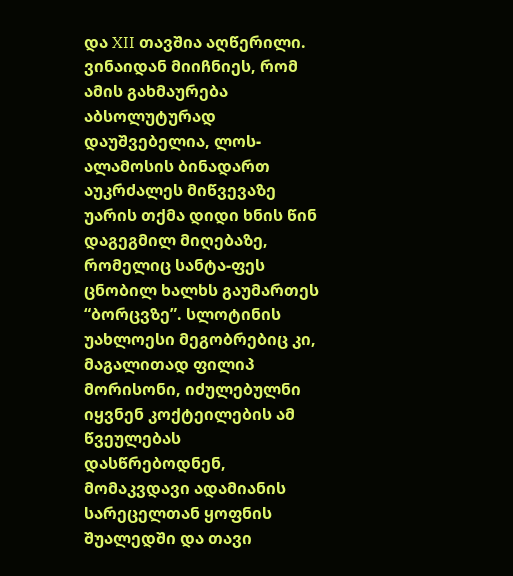და XII თავშია აღწერილი. ვინაიდან მიიჩნიეს, რომ ამის გახმაურება აბსოლუტურად დაუშვებელია, ლოს-ალამოსის ბინადართ აუკრძალეს მიწვევაზე უარის თქმა დიდი ხნის წინ დაგეგმილ მიღებაზე, რომელიც სანტა-ფეს ცნობილ ხალხს გაუმართეს “ბორცვზე”. სლოტინის უახლოესი მეგობრებიც კი, მაგალითად ფილიპ მორისონი, იძულებულნი იყვნენ კოქტეილების ამ წვეულებას დასწრებოდნენ, მომაკვდავი ადამიანის სარეცელთან ყოფნის შუალედში და თავი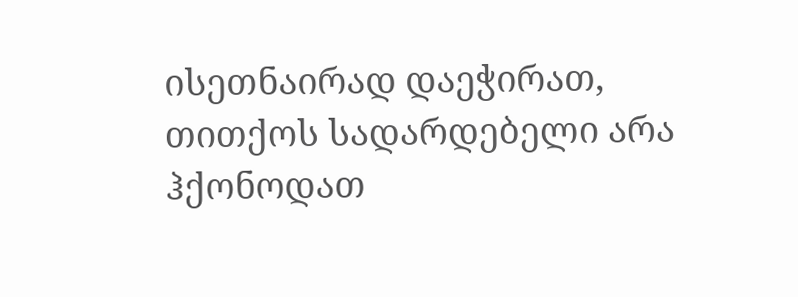ისეთნაირად დაეჭირათ, თითქოს სადარდებელი არა ჰქონოდათ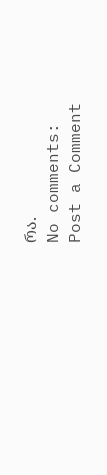რა.
No comments:
Post a Comment